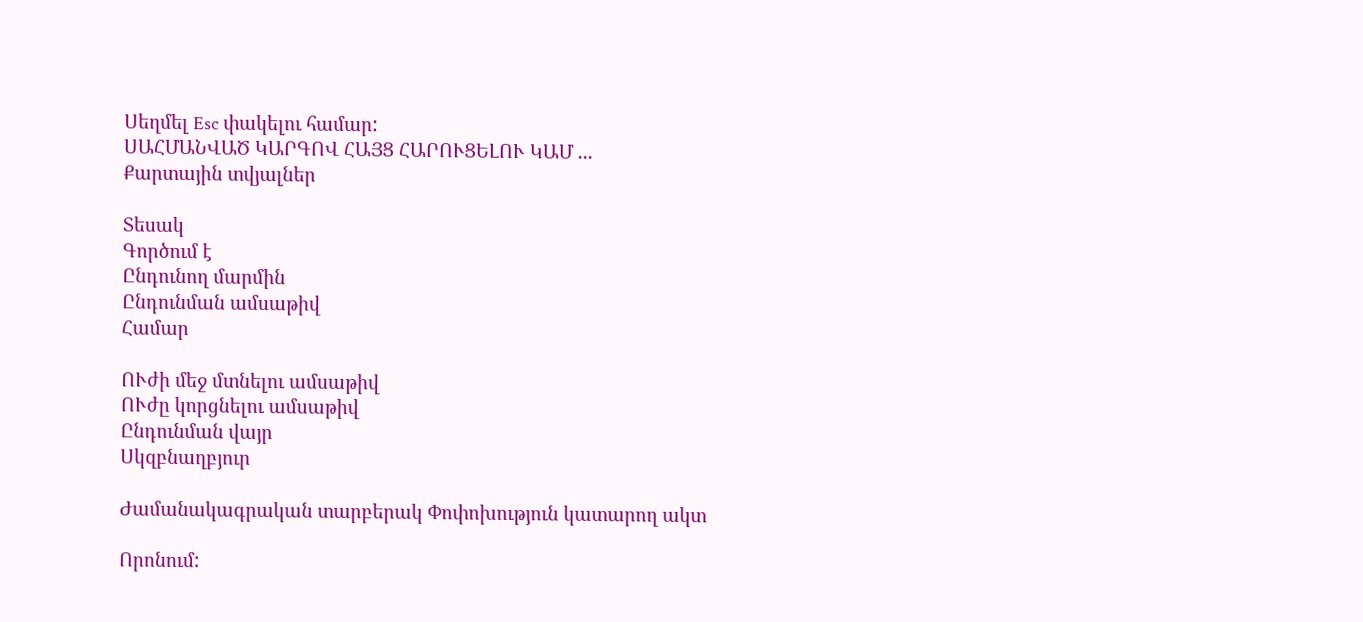Սեղմել Esc փակելու համար:
ՍԱՀՄԱՆՎԱԾ ԿԱՐԳՈՎ ՀԱՅՑ ՀԱՐՈՒՑԵԼՈՒ ԿԱՄ ...
Քարտային տվյալներ

Տեսակ
Գործում է
Ընդունող մարմին
Ընդունման ամսաթիվ
Համար

ՈՒժի մեջ մտնելու ամսաթիվ
ՈՒժը կորցնելու ամսաթիվ
Ընդունման վայր
Սկզբնաղբյուր

Ժամանակագրական տարբերակ Փոփոխություն կատարող ակտ

Որոնում: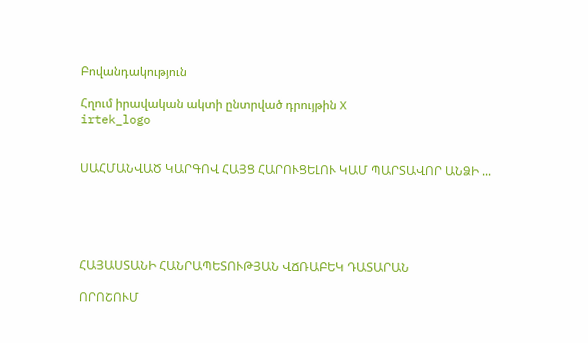Բովանդակություն

Հղում իրավական ակտի ընտրված դրույթին X
irtek_logo


ՍԱՀՄԱՆՎԱԾ ԿԱՐԳՈՎ ՀԱՅՑ ՀԱՐՈՒՑԵԼՈՒ ԿԱՄ ՊԱՐՏԱՎՈՐ ԱՆՁԻ ...





ՀԱՅԱՍՏԱՆԻ ՀԱՆՐԱՊԵՏՈՒԹՅԱՆ ՎՃՌԱԲԵԿ ԴԱՏԱՐԱՆ

ՈՐՈՇՈՒՄ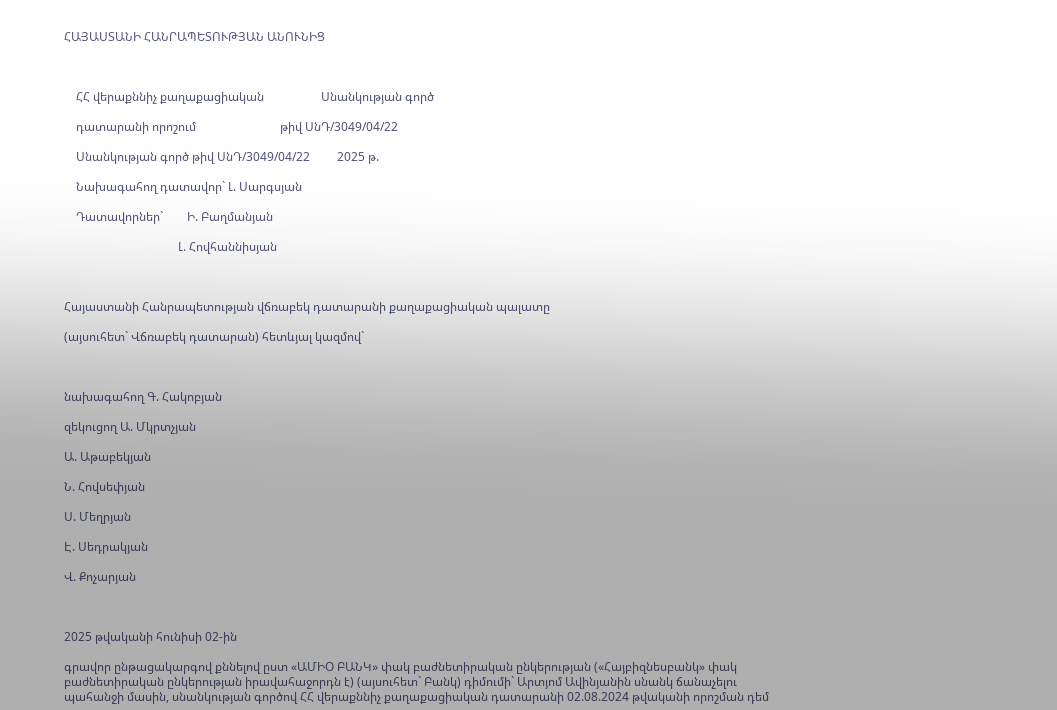ՀԱՅԱՍՏԱՆԻ ՀԱՆՐԱՊԵՏՈՒԹՅԱՆ ԱՆՈՒՆԻՑ



    ՀՀ վերաքննիչ քաղաքացիական                   Սնանկության գործ

    դատարանի որոշում                            թիվ ՍնԴ/3049/04/22

    Սնանկության գործ թիվ ՍնԴ/3049/04/22         2025 թ.

    Նախագահող դատավոր` Լ. Սարգսյան

    Դատավորներ`        Ի. Բաղմանյան

                                      Լ. Հովհաննիսյան



Հայաստանի Հանրապետության վճռաբեկ դատարանի քաղաքացիական պալատը

(այսուհետ` Վճռաբեկ դատարան) հետևյալ կազմով`



նախագահող Գ. Հակոբյան

զեկուցող Ա. Մկրտչյան

Ա. Աթաբեկյան

Ն. Հովսեփյան

Ս. Մեղրյան

Է. Սեդրակյան

Վ. Քոչարյան



2025 թվականի հունիսի 02-ին

գրավոր ընթացակարգով քննելով ըստ «ԱՄԻՕ ԲԱՆԿ» փակ բաժնետիրական ընկերության («Հայբիզնեսբանկ» փակ բաժնետիրական ընկերության իրավահաջորդն է) (այսուհետ` Բանկ) դիմումի` Արտյոմ Ավինյանին սնանկ ճանաչելու պահանջի մասին, սնանկության գործով ՀՀ վերաքննիչ քաղաքացիական դատարանի 02.08.2024 թվականի որոշման դեմ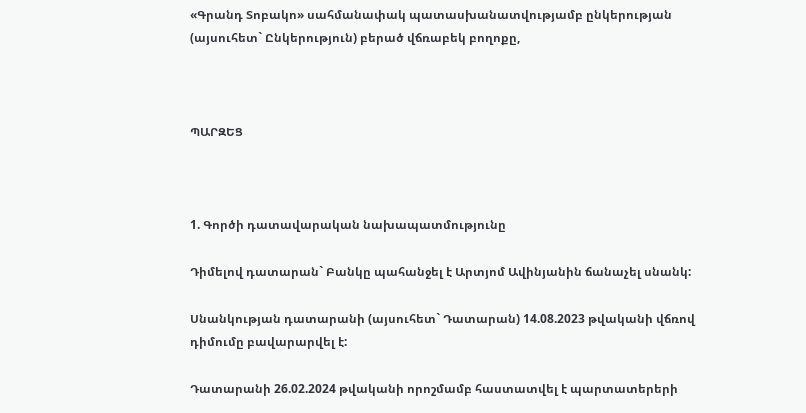«Գրանդ Տոբակո» սահմանափակ պատասխանատվությամբ ընկերության (այսուհետ` Ընկերություն) բերած վճռաբեկ բողոքը,



ՊԱՐԶԵՑ



1. Գործի դատավարական նախապատմությունը

Դիմելով դատարան` Բանկը պահանջել է Արտյոմ Ավինյանին ճանաչել սնանկ:

Սնանկության դատարանի (այսուհետ` Դատարան) 14.08.2023 թվականի վճռով դիմումը բավարարվել է:

Դատարանի 26.02.2024 թվականի որոշմամբ հաստատվել է պարտատերերի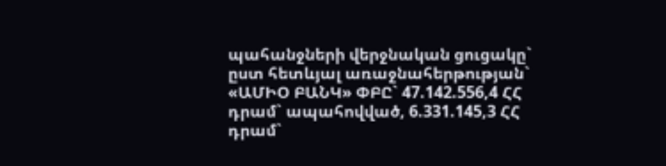պահանջների վերջնական ցուցակը` ըստ հետևյալ առաջնահերթության` «ԱՄԻՕ ԲԱՆԿ» ՓԲԸ` 47.142.556,4 ՀՀ դրամ` ապահովված, 6.331.145,3 ՀՀ դրամ`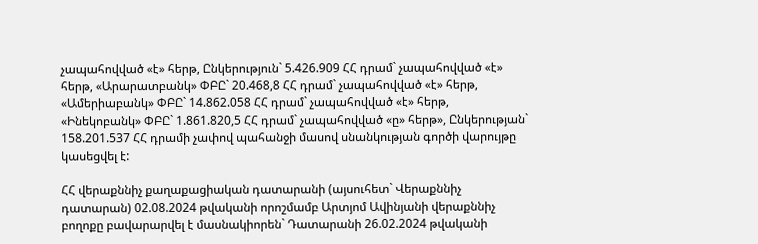չապահովված «է» հերթ, Ընկերություն` 5.426.909 ՀՀ դրամ` չապահովված «է» հերթ, «Արարատբանկ» ՓԲԸ` 20.468,8 ՀՀ դրամ` չապահովված «է» հերթ, «Ամերիաբանկ» ՓԲԸ` 14.862.058 ՀՀ դրամ` չապահովված «է» հերթ, «Ինեկոբանկ» ՓԲԸ` 1.861.820,5 ՀՀ դրամ` չապահովված «ը» հերթ», Ընկերության` 158.201.537 ՀՀ դրամի չափով պահանջի մասով սնանկության գործի վարույթը կասեցվել է:

ՀՀ վերաքննիչ քաղաքացիական դատարանի (այսուհետ` Վերաքննիչ դատարան) 02.08.2024 թվականի որոշմամբ Արտյոմ Ավինյանի վերաքննիչ բողոքը բավարարվել է մասնակիորեն` Դատարանի 26.02.2024 թվականի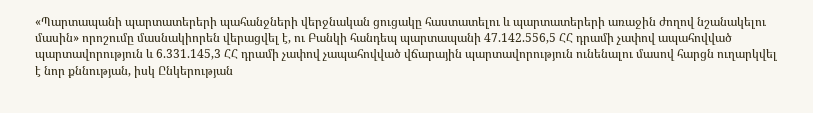«Պարտապանի պարտատերերի պահանջների վերջնական ցուցակը հաստատելու և պարտատերերի առաջին ժողով նշանակելու մասին» որոշումը մասնակիորեն վերացվել է, ու Բանկի հանդեպ պարտապանի 47.142.556,5 ՀՀ դրամի չափով ապահովված պարտավորություն և 6.331.145,3 ՀՀ դրամի չափով չապահովված վճարային պարտավորություն ունենալու մասով հարցն ուղարկվել է նոր քննության, իսկ Ընկերության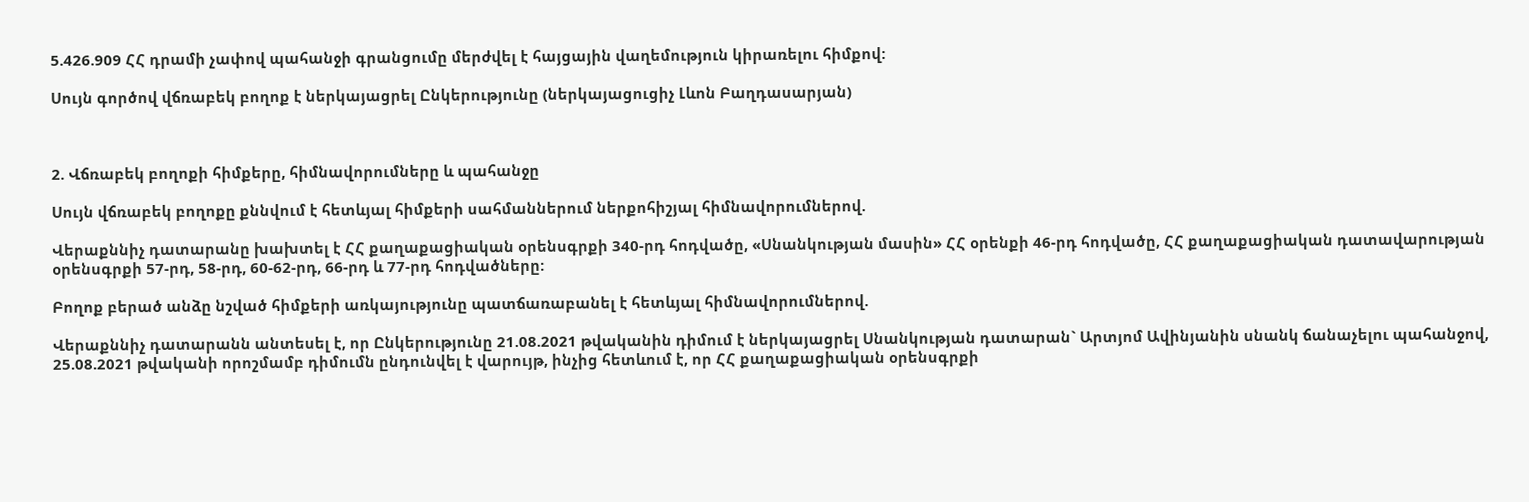5.426.909 ՀՀ դրամի չափով պահանջի գրանցումը մերժվել է հայցային վաղեմություն կիրառելու հիմքով:

Սույն գործով վճռաբեկ բողոք է ներկայացրել Ընկերությունը (ներկայացուցիչ Լևոն Բաղդասարյան)



2. Վճռաբեկ բողոքի հիմքերը, հիմնավորումները և պահանջը

Սույն վճռաբեկ բողոքը քննվում է հետևյալ հիմքերի սահմաններում ներքոհիշյալ հիմնավորումներով.

Վերաքննիչ դատարանը խախտել է ՀՀ քաղաքացիական օրենսգրքի 340-րդ հոդվածը, «Սնանկության մասին» ՀՀ օրենքի 46-րդ հոդվածը, ՀՀ քաղաքացիական դատավարության օրենսգրքի 57-րդ, 58-րդ, 60-62-րդ, 66-րդ և 77-րդ հոդվածները:

Բողոք բերած անձը նշված հիմքերի առկայությունը պատճառաբանել է հետևյալ հիմնավորումներով.

Վերաքննիչ դատարանն անտեսել է, որ Ընկերությունը 21.08.2021 թվականին դիմում է ներկայացրել Սնանկության դատարան` Արտյոմ Ավինյանին սնանկ ճանաչելու պահանջով, 25.08.2021 թվականի որոշմամբ դիմումն ընդունվել է վարույթ, ինչից հետևում է, որ ՀՀ քաղաքացիական օրենսգրքի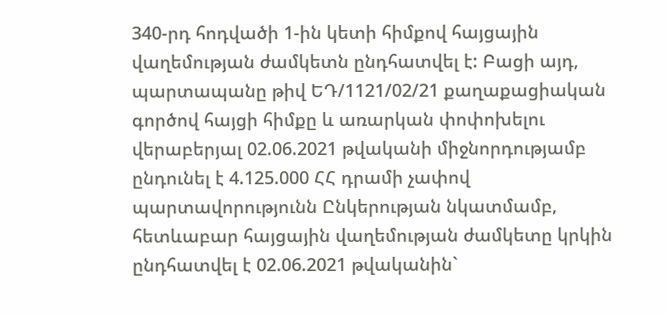340-րդ հոդվածի 1-ին կետի հիմքով հայցային վաղեմության ժամկետն ընդհատվել է: Բացի այդ, պարտապանը թիվ ԵԴ/1121/02/21 քաղաքացիական գործով հայցի հիմքը և առարկան փոփոխելու վերաբերյալ 02.06.2021 թվականի միջնորդությամբ ընդունել է 4.125.000 ՀՀ դրամի չափով պարտավորությունն Ընկերության նկատմամբ, հետևաբար հայցային վաղեմության ժամկետը կրկին ընդհատվել է 02.06.2021 թվականին`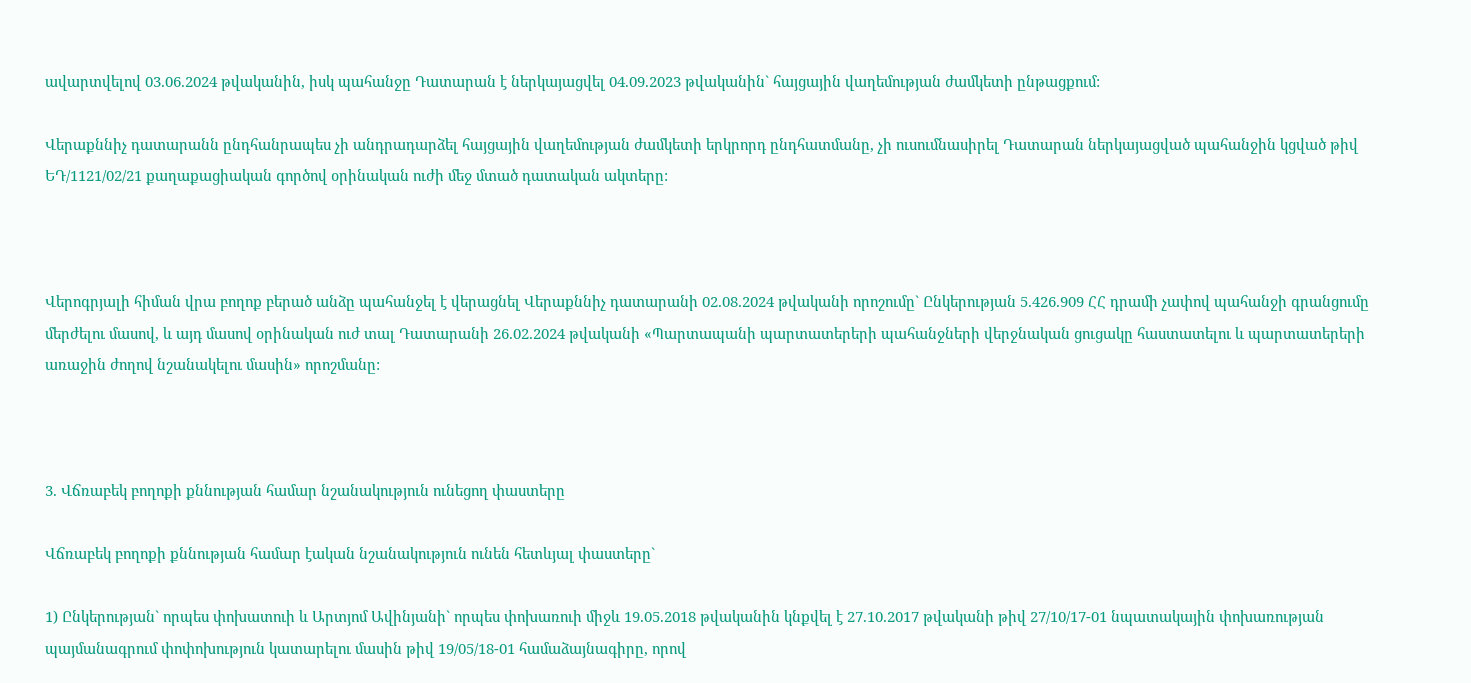ավարտվելով 03.06.2024 թվականին, իսկ պահանջը Դատարան է ներկայացվել 04.09.2023 թվականին` հայցային վաղեմության ժամկետի ընթացքում:

Վերաքննիչ դատարանն ընդհանրապես չի անդրադարձել հայցային վաղեմության ժամկետի երկրորդ ընդհատմանը, չի ուսումնասիրել Դատարան ներկայացված պահանջին կցված թիվ ԵԴ/1121/02/21 քաղաքացիական գործով օրինական ուժի մեջ մտած դատական ակտերը:



Վերոգրյալի հիման վրա բողոք բերած անձը պահանջել է վերացնել Վերաքննիչ դատարանի 02.08.2024 թվականի որոշումը` Ընկերության 5.426.909 ՀՀ դրամի չափով պահանջի գրանցումը մերժելու մասով, և այդ մասով օրինական ուժ տալ Դատարանի 26.02.2024 թվականի «Պարտապանի պարտատերերի պահանջների վերջնական ցուցակը հաստատելու և պարտատերերի առաջին ժողով նշանակելու մասին» որոշմանը:



3. Վճռաբեկ բողոքի քննության համար նշանակություն ունեցող փաստերը

Վճռաբեկ բողոքի քննության համար էական նշանակություն ունեն հետևյալ փաստերը`

1) Ընկերության` որպես փոխատուի և Արտյոմ Ավինյանի` որպես փոխառուի միջև 19.05.2018 թվականին կնքվել է 27.10.2017 թվականի թիվ 27/10/17-01 նպատակային փոխառության պայմանագրում փոփոխություն կատարելու մասին թիվ 19/05/18-01 համաձայնագիրը, որով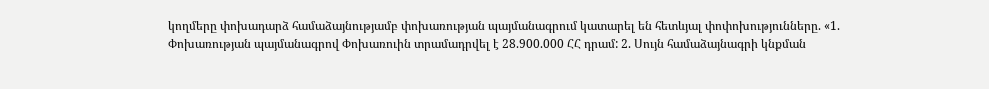կողմերը փոխադարձ համաձայնությամբ փոխառության պայմանագրում կատարել են հետևյալ փոփոխությունները. «1. Փոխառության պայմանագրով Փոխառուին տրամադրվել է 28.900.000 ՀՀ դրամ: 2. Սույն համաձայնագրի կնքման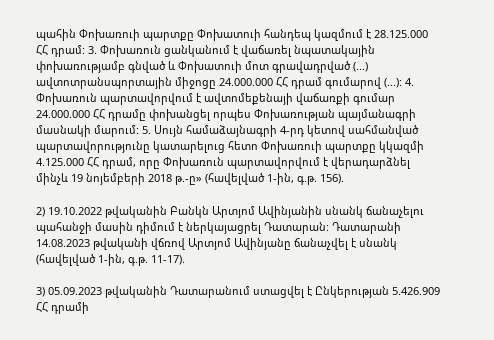պահին Փոխառուի պարտքը Փոխատուի հանդեպ կազմում է 28.125.000 ՀՀ դրամ: 3. Փոխառուն ցանկանում է վաճառել նպատակային փոխառությամբ գնված և Փոխատուի մոտ գրավադրված (...) ավտոտրանսպորտային միջոցը 24.000.000 ՀՀ դրամ գումարով (...): 4. Փոխառուն պարտավորվում է ավտոմեքենայի վաճառքի գումար 24.000.000 ՀՀ դրամը փոխանցել որպես Փոխառության պայմանագրի մասնակի մարում: 5. Սույն համաձայնագրի 4-րդ կետով սահմանված պարտավորությունը կատարելուց հետո Փոխառուի պարտքը կկազմի 4.125.000 ՀՀ դրամ, որը Փոխառուն պարտավորվում է վերադարձնել մինչև 19 նոյեմբերի 2018 թ.-ը» (հավելված 1-ին, գ.թ. 156).

2) 19.10.2022 թվականին Բանկն Արտյոմ Ավինյանին սնանկ ճանաչելու պահանջի մասին դիմում է ներկայացրել Դատարան: Դատարանի 14.08.2023 թվականի վճռով Արտյոմ Ավինյանը ճանաչվել է սնանկ (հավելված 1-ին, գ.թ. 11-17).

3) 05.09.2023 թվականին Դատարանում ստացվել է Ընկերության 5.426.909 ՀՀ դրամի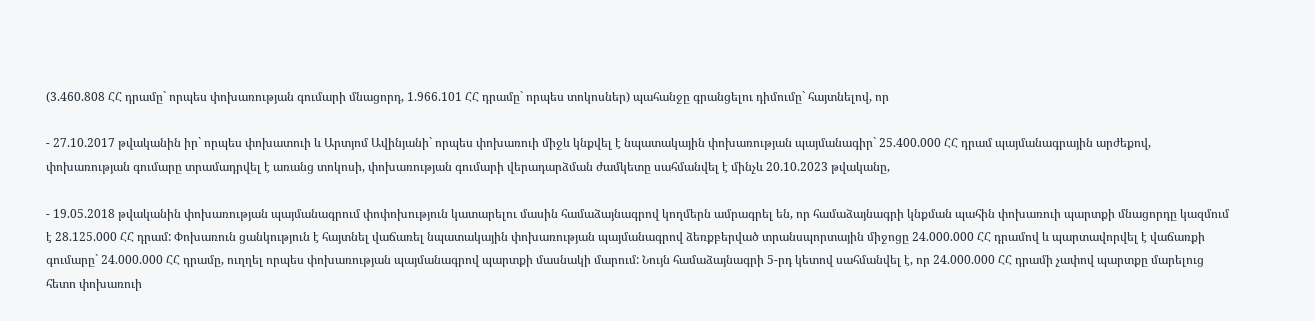(3.460.808 ՀՀ դրամը` որպես փոխառության գումարի մնացորդ, 1.966.101 ՀՀ դրամը` որպես տոկոսներ) պահանջը գրանցելու դիմումը` հայտնելով, որ

- 27.10.2017 թվականին իր` որպես փոխատուի և Արտյոմ Ավինյանի` որպես փոխառուի միջև կնքվել է նպատակային փոխառության պայմանագիր` 25.400.000 ՀՀ դրամ պայմանագրային արժեքով, փոխառության գումարը տրամադրվել է առանց տոկոսի, փոխառության գումարի վերադարձման ժամկետը սահմանվել է մինչև 20.10.2023 թվականը,

- 19.05.2018 թվականին փոխառության պայմանագրում փոփոխություն կատարելու մասին համաձայնագրով կողմերն ամրագրել են, որ համաձայնագրի կնքման պահին փոխառուի պարտքի մնացորդը կազմում է 28.125.000 ՀՀ դրամ: Փոխառուն ցանկություն է հայտնել վաճառել նպատակային փոխառության պայմանագրով ձեռքբերված տրանսպորտային միջոցը 24.000.000 ՀՀ դրամով և պարտավորվել է վաճառքի գումարը` 24.000.000 ՀՀ դրամը, ուղղել որպես փոխառության պայմանագրով պարտքի մասնակի մարում: Նույն համաձայնագրի 5-րդ կետով սահմանվել է, որ 24.000.000 ՀՀ դրամի չափով պարտքը մարելուց հետո փոխառուի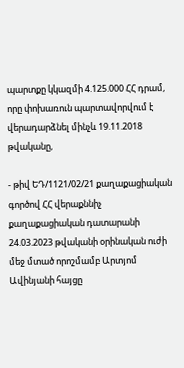պարտքը կկազմի 4.125.000 ՀՀ դրամ, որը փոխառուն պարտավորվում է վերադարձնել մինչև 19.11.2018 թվականը,

- թիվ ԵԴ/1121/02/21 քաղաքացիական գործով ՀՀ վերաքննիչ քաղաքացիական դատարանի 24.03.2023 թվականի օրինական ուժի մեջ մտած որոշմամբ Արտյոմ Ավինյանի հայցը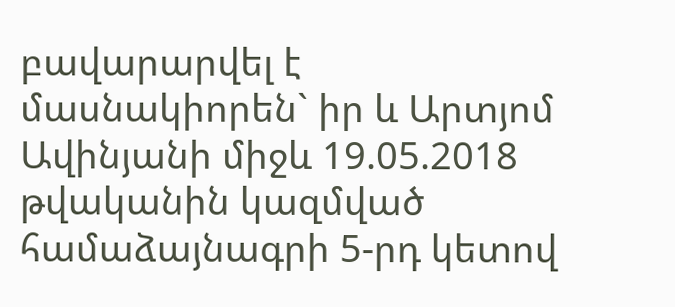բավարարվել է մասնակիորեն` իր և Արտյոմ Ավինյանի միջև 19.05.2018 թվականին կազմված համաձայնագրի 5-րդ կետով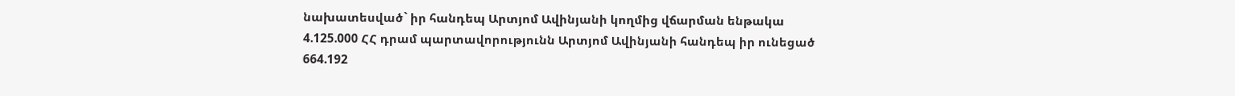նախատեսված` իր հանդեպ Արտյոմ Ավինյանի կողմից վճարման ենթակա 4.125.000 ՀՀ դրամ պարտավորությունն Արտյոմ Ավինյանի հանդեպ իր ունեցած 664.192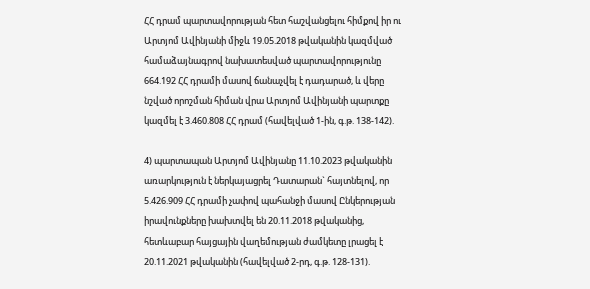ՀՀ դրամ պարտավորության հետ հաշվանցելու հիմքով իր ու Արտյոմ Ավինյանի միջև 19.05.2018 թվականին կազմված համաձայնագրով նախատեսված պարտավորությունը 664.192 ՀՀ դրամի մասով ճանաչվել է դադարած, և վերը նշված որոշման հիման վրա Արտյոմ Ավինյանի պարտքը կազմել է 3.460.808 ՀՀ դրամ (հավելված 1-ին, գ.թ. 138-142).

4) պարտապան Արտյոմ Ավինյանը 11.10.2023 թվականին առարկություն է ներկայացրել Դատարան` հայտնելով, որ 5.426.909 ՀՀ դրամի չափով պահանջի մասով Ընկերության իրավունքները խախտվել են 20.11.2018 թվականից, հետևաբար հայցային վաղեմության ժամկետը լրացել է 20.11.2021 թվականին (հավելված 2-րդ, գ.թ. 128-131).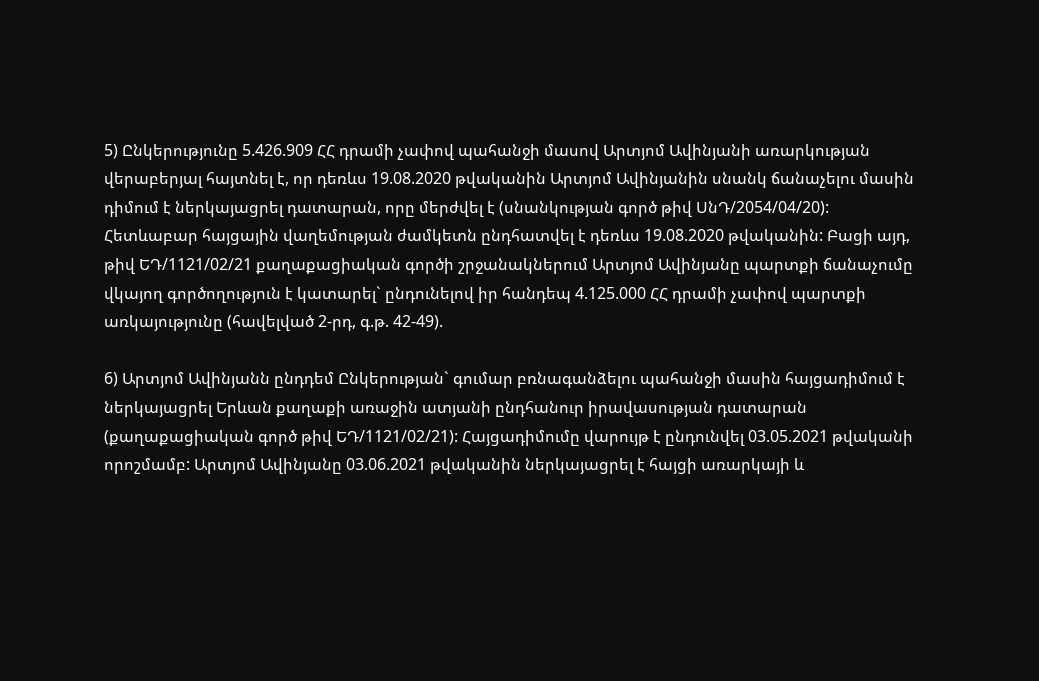5) Ընկերությունը 5.426.909 ՀՀ դրամի չափով պահանջի մասով Արտյոմ Ավինյանի առարկության վերաբերյալ հայտնել է, որ դեռևս 19.08.2020 թվականին Արտյոմ Ավինյանին սնանկ ճանաչելու մասին դիմում է ներկայացրել դատարան, որը մերժվել է (սնանկության գործ թիվ ՍնԴ/2054/04/20): Հետևաբար հայցային վաղեմության ժամկետն ընդհատվել է դեռևս 19.08.2020 թվականին: Բացի այդ, թիվ ԵԴ/1121/02/21 քաղաքացիական գործի շրջանակներում Արտյոմ Ավինյանը պարտքի ճանաչումը վկայող գործողություն է կատարել` ընդունելով իր հանդեպ 4.125.000 ՀՀ դրամի չափով պարտքի առկայությունը (հավելված 2-րդ, գ.թ. 42-49).

6) Արտյոմ Ավինյանն ընդդեմ Ընկերության` գումար բռնագանձելու պահանջի մասին հայցադիմում է ներկայացրել Երևան քաղաքի առաջին ատյանի ընդհանուր իրավասության դատարան (քաղաքացիական գործ թիվ ԵԴ/1121/02/21): Հայցադիմումը վարույթ է ընդունվել 03.05.2021 թվականի որոշմամբ: Արտյոմ Ավինյանը 03.06.2021 թվականին ներկայացրել է հայցի առարկայի և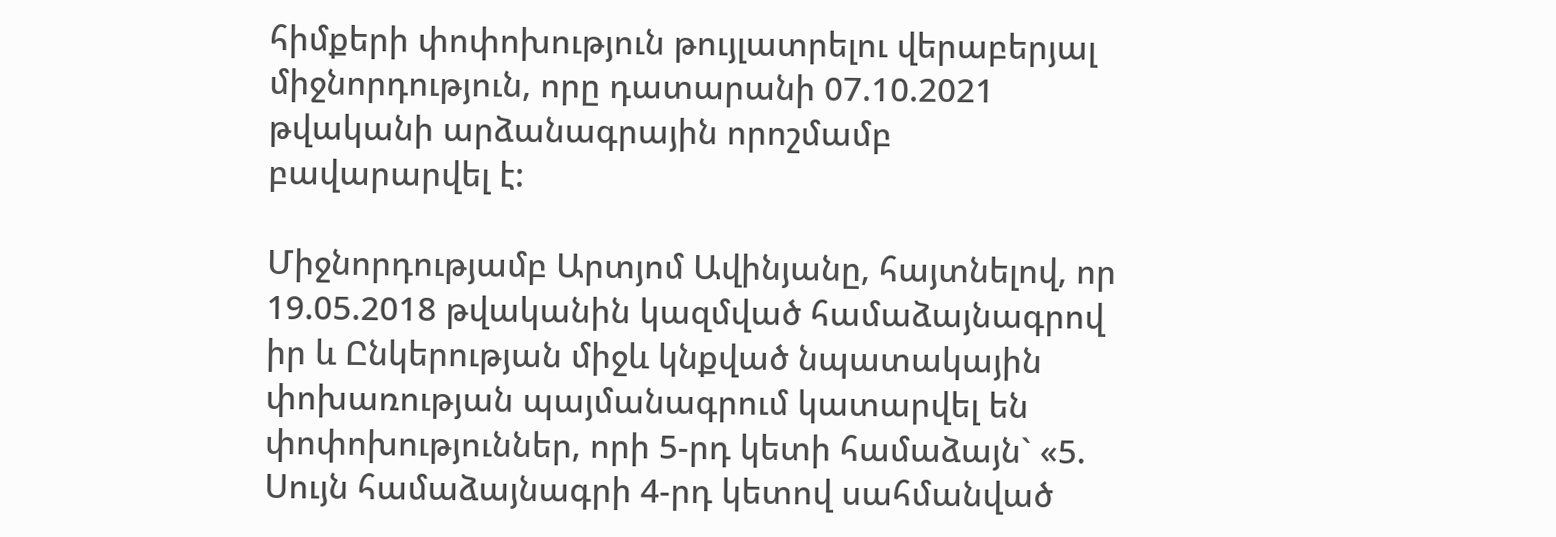հիմքերի փոփոխություն թույլատրելու վերաբերյալ միջնորդություն, որը դատարանի 07.10.2021 թվականի արձանագրային որոշմամբ բավարարվել է:

Միջնորդությամբ Արտյոմ Ավինյանը, հայտնելով, որ 19.05.2018 թվականին կազմված համաձայնագրով իր և Ընկերության միջև կնքված նպատակային փոխառության պայմանագրում կատարվել են փոփոխություններ, որի 5-րդ կետի համաձայն` «5. Սույն համաձայնագրի 4-րդ կետով սահմանված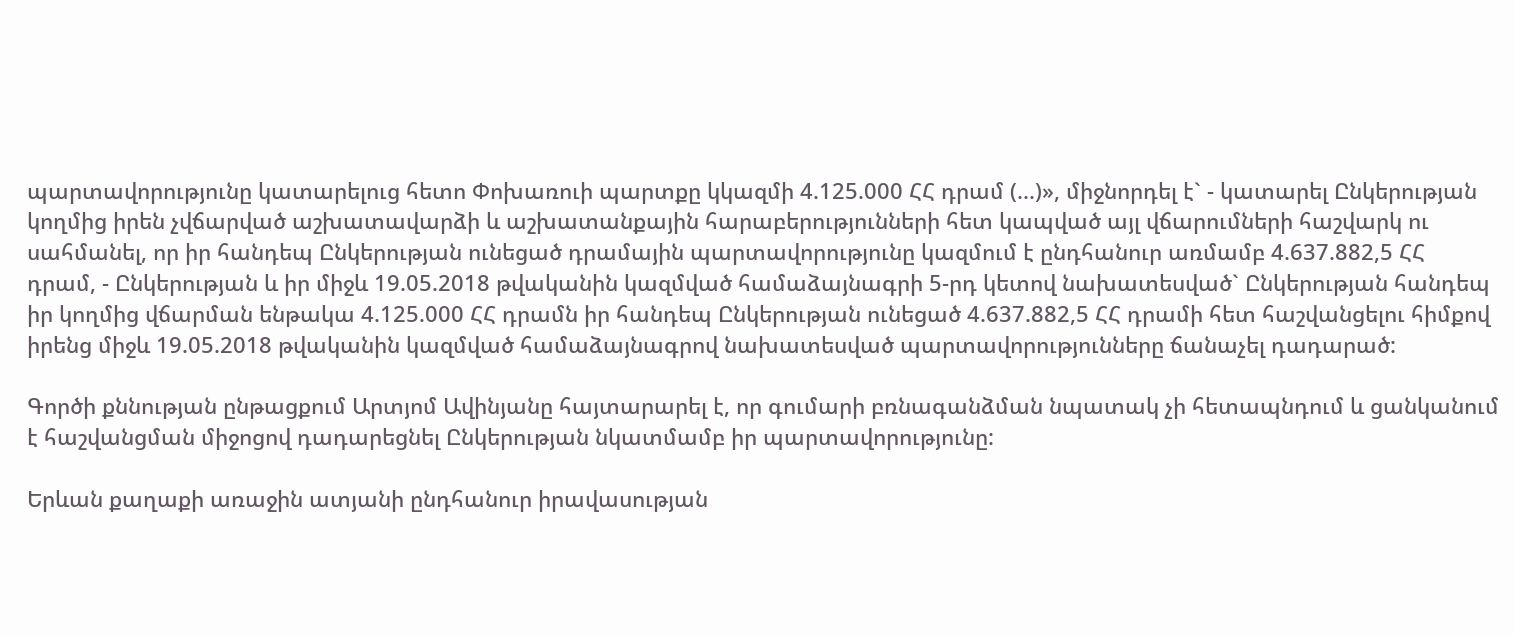պարտավորությունը կատարելուց հետո Փոխառուի պարտքը կկազմի 4.125.000 ՀՀ դրամ (...)», միջնորդել է` - կատարել Ընկերության կողմից իրեն չվճարված աշխատավարձի և աշխատանքային հարաբերությունների հետ կապված այլ վճարումների հաշվարկ ու սահմանել, որ իր հանդեպ Ընկերության ունեցած դրամային պարտավորությունը կազմում է ընդհանուր առմամբ 4.637.882,5 ՀՀ դրամ, - Ընկերության և իր միջև 19.05.2018 թվականին կազմված համաձայնագրի 5-րդ կետով նախատեսված` Ընկերության հանդեպ իր կողմից վճարման ենթակա 4.125.000 ՀՀ դրամն իր հանդեպ Ընկերության ունեցած 4.637.882,5 ՀՀ դրամի հետ հաշվանցելու հիմքով իրենց միջև 19.05.2018 թվականին կազմված համաձայնագրով նախատեսված պարտավորությունները ճանաչել դադարած:

Գործի քննության ընթացքում Արտյոմ Ավինյանը հայտարարել է, որ գումարի բռնագանձման նպատակ չի հետապնդում և ցանկանում է հաշվանցման միջոցով դադարեցնել Ընկերության նկատմամբ իր պարտավորությունը:

Երևան քաղաքի առաջին ատյանի ընդհանուր իրավասության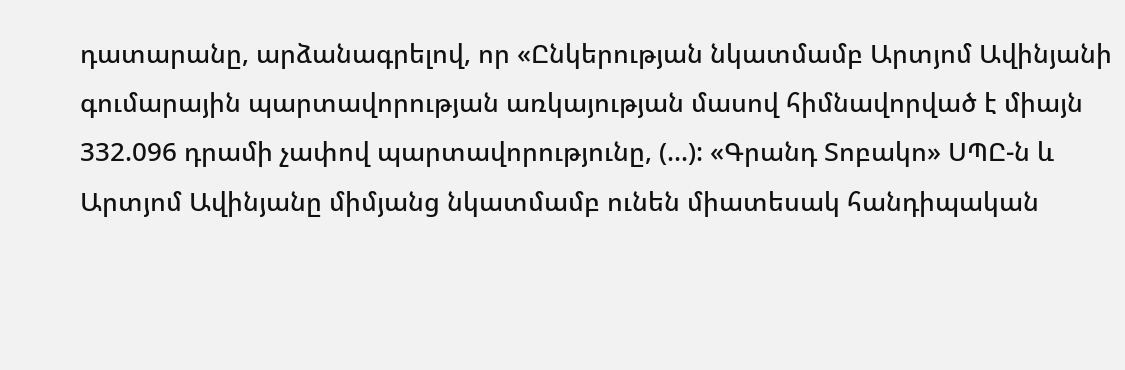դատարանը, արձանագրելով, որ «Ընկերության նկատմամբ Արտյոմ Ավինյանի գումարային պարտավորության առկայության մասով հիմնավորված է միայն 332.096 դրամի չափով պարտավորությունը, (...): «Գրանդ Տոբակո» ՍՊԸ-ն և Արտյոմ Ավինյանը միմյանց նկատմամբ ունեն միատեսակ հանդիպական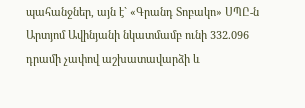պահանջներ, այն է` «Գրանդ Տոբակո» ՍՊԸ-ն Արտյոմ Ավինյանի նկատմամբ ունի 332.096 դրամի չափով աշխատավարձի և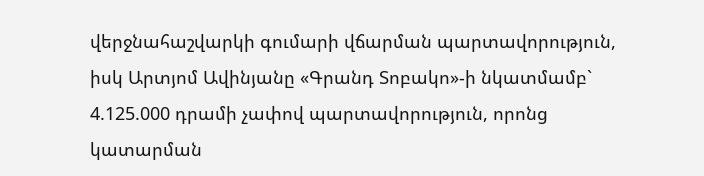վերջնահաշվարկի գումարի վճարման պարտավորություն, իսկ Արտյոմ Ավինյանը «Գրանդ Տոբակո»-ի նկատմամբ` 4.125.000 դրամի չափով պարտավորություն, որոնց կատարման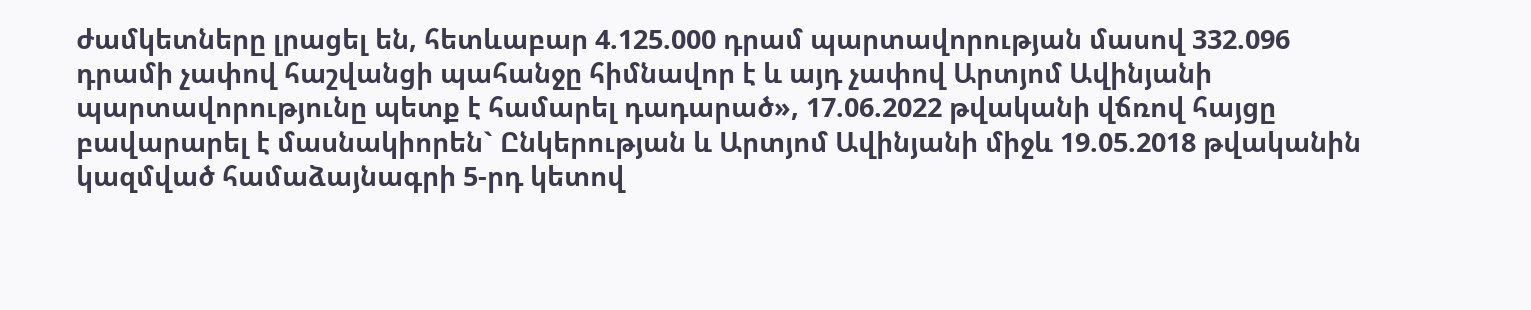ժամկետները լրացել են, հետևաբար 4.125.000 դրամ պարտավորության մասով 332.096 դրամի չափով հաշվանցի պահանջը հիմնավոր է և այդ չափով Արտյոմ Ավինյանի պարտավորությունը պետք է համարել դադարած», 17.06.2022 թվականի վճռով հայցը բավարարել է մասնակիորեն` Ընկերության և Արտյոմ Ավինյանի միջև 19.05.2018 թվականին կազմված համաձայնագրի 5-րդ կետով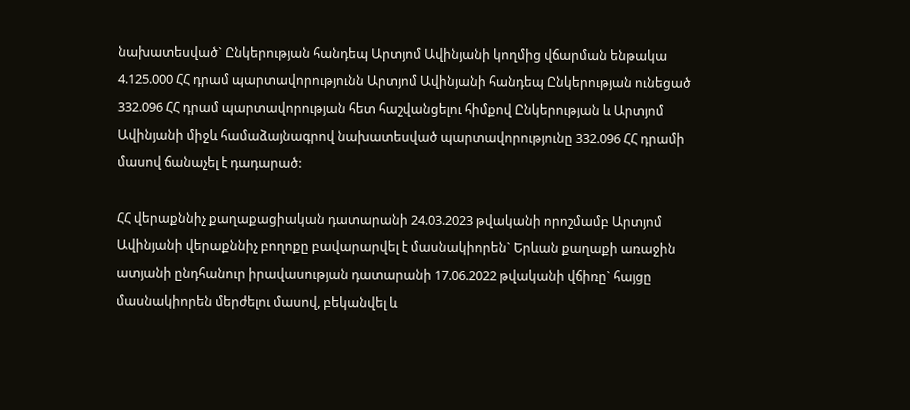նախատեսված` Ընկերության հանդեպ Արտյոմ Ավինյանի կողմից վճարման ենթակա 4.125.000 ՀՀ դրամ պարտավորությունն Արտյոմ Ավինյանի հանդեպ Ընկերության ունեցած 332.096 ՀՀ դրամ պարտավորության հետ հաշվանցելու հիմքով Ընկերության և Արտյոմ Ավինյանի միջև համաձայնագրով նախատեսված պարտավորությունը 332.096 ՀՀ դրամի մասով ճանաչել է դադարած:

ՀՀ վերաքննիչ քաղաքացիական դատարանի 24.03.2023 թվականի որոշմամբ Արտյոմ Ավինյանի վերաքննիչ բողոքը բավարարվել է մասնակիորեն` Երևան քաղաքի առաջին ատյանի ընդհանուր իրավասության դատարանի 17.06.2022 թվականի վճիռը` հայցը մասնակիորեն մերժելու մասով, բեկանվել և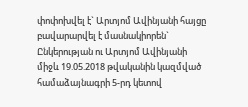փոփոխվել է` Արտյոմ Ավինյանի հայցը բավարարվել է մասնակիորեն` Ընկերության ու Արտյոմ Ավինյանի միջև 19.05.2018 թվականին կազմված համաձայնագրի 5-րդ կետով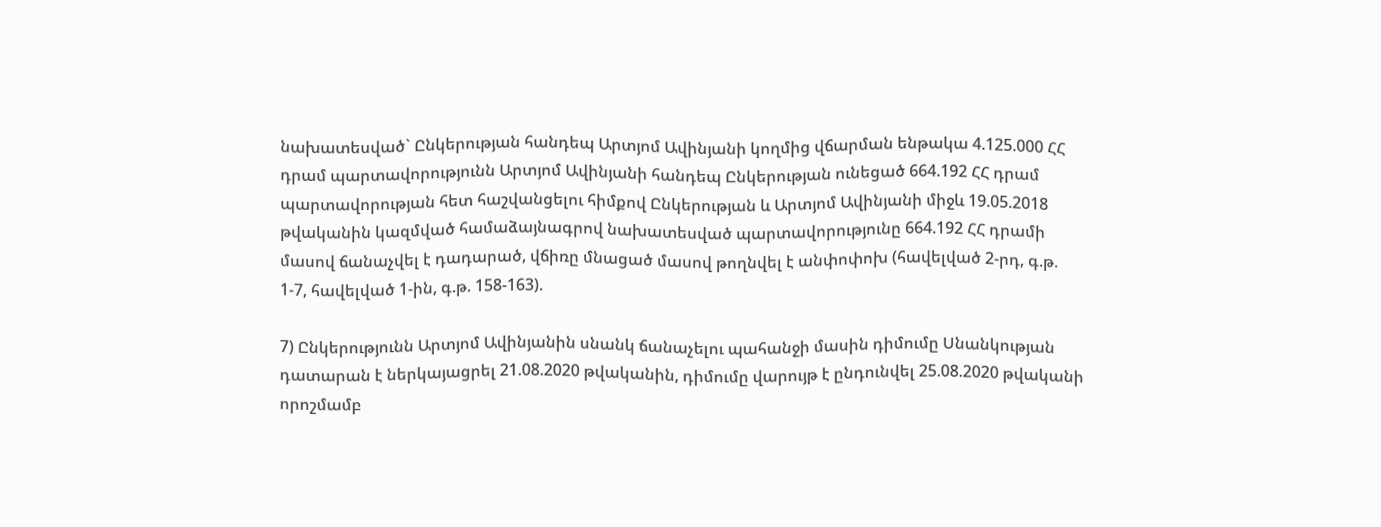նախատեսված` Ընկերության հանդեպ Արտյոմ Ավինյանի կողմից վճարման ենթակա 4.125.000 ՀՀ դրամ պարտավորությունն Արտյոմ Ավինյանի հանդեպ Ընկերության ունեցած 664.192 ՀՀ դրամ պարտավորության հետ հաշվանցելու հիմքով Ընկերության և Արտյոմ Ավինյանի միջև 19.05.2018 թվականին կազմված համաձայնագրով նախատեսված պարտավորությունը 664.192 ՀՀ դրամի մասով ճանաչվել է դադարած, վճիռը մնացած մասով թողնվել է անփոփոխ (հավելված 2-րդ, գ.թ. 1-7, հավելված 1-ին, գ.թ. 158-163).

7) Ընկերությունն Արտյոմ Ավինյանին սնանկ ճանաչելու պահանջի մասին դիմումը Սնանկության դատարան է ներկայացրել 21.08.2020 թվականին, դիմումը վարույթ է ընդունվել 25.08.2020 թվականի որոշմամբ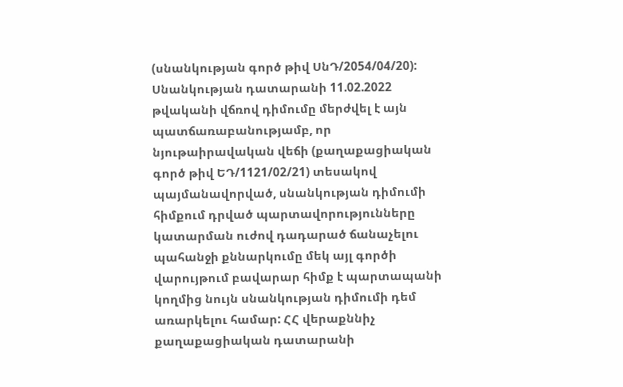(սնանկության գործ թիվ ՍնԴ/2054/04/20): Սնանկության դատարանի 11.02.2022 թվականի վճռով դիմումը մերժվել է այն պատճառաբանությամբ, որ նյութաիրավական վեճի (քաղաքացիական գործ թիվ ԵԴ/1121/02/21) տեսակով պայմանավորված, սնանկության դիմումի հիմքում դրված պարտավորությունները կատարման ուժով դադարած ճանաչելու պահանջի քննարկումը մեկ այլ գործի վարույթում բավարար հիմք է պարտապանի կողմից նույն սնանկության դիմումի դեմ առարկելու համար: ՀՀ վերաքննիչ քաղաքացիական դատարանի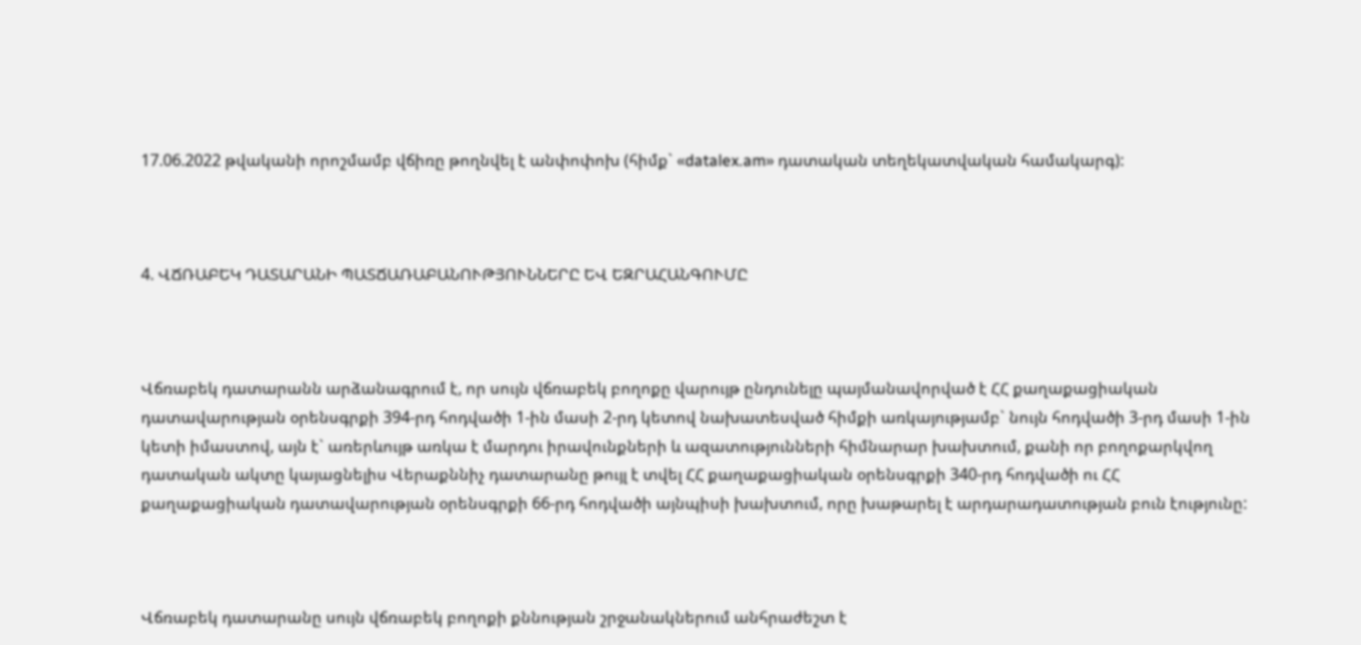17.06.2022 թվականի որոշմամբ վճիռը թողնվել է անփոփոխ (հիմք` «datalex.am» դատական տեղեկատվական համակարգ):



4. ՎՃՌԱԲԵԿ ԴԱՏԱՐԱՆԻ ՊԱՏՃԱՌԱԲԱՆՈՒԹՅՈՒՆՆԵՐԸ ԵՎ ԵԶՐԱՀԱՆԳՈՒՄԸ



Վճռաբեկ դատարանն արձանագրում է, որ սույն վճռաբեկ բողոքը վարույթ ընդունելը պայմանավորված է ՀՀ քաղաքացիական դատավարության օրենսգրքի 394-րդ հոդվածի 1-ին մասի 2-րդ կետով նախատեսված հիմքի առկայությամբ` նույն հոդվածի 3-րդ մասի 1-ին կետի իմաստով, այն է` առերևույթ առկա է մարդու իրավունքների և ազատությունների հիմնարար խախտում, քանի որ բողոքարկվող դատական ակտը կայացնելիս Վերաքննիչ դատարանը թույլ է տվել ՀՀ քաղաքացիական օրենսգրքի 340-րդ հոդվածի ու ՀՀ քաղաքացիական դատավարության օրենսգրքի 66-րդ հոդվածի այնպիսի խախտում, որը խաթարել է արդարադատության բուն էությունը:



Վճռաբեկ դատարանը սույն վճռաբեկ բողոքի քննության շրջանակներում անհրաժեշտ է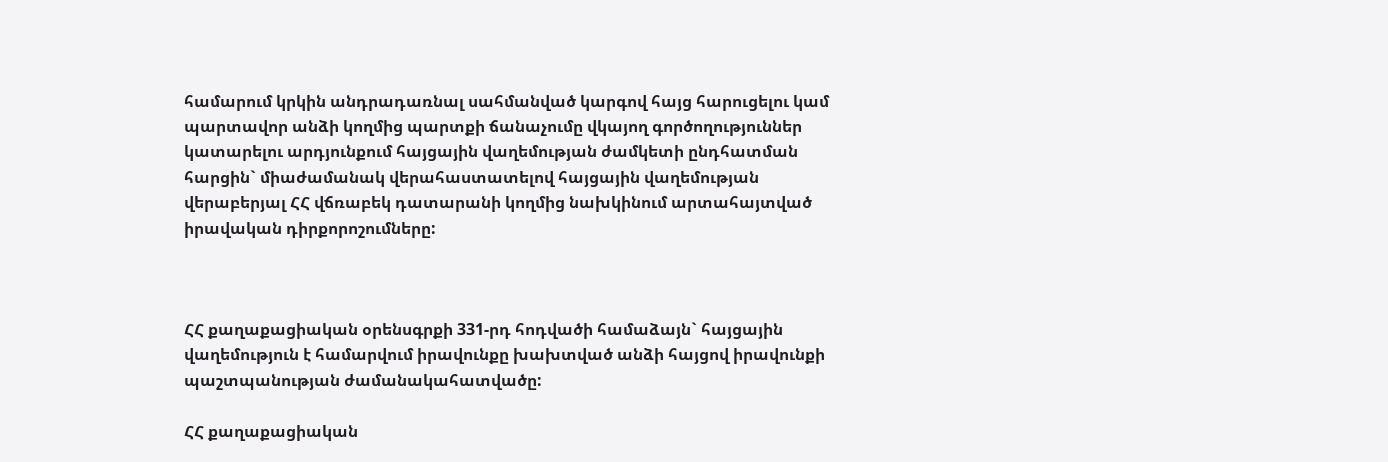համարում կրկին անդրադառնալ սահմանված կարգով հայց հարուցելու կամ պարտավոր անձի կողմից պարտքի ճանաչումը վկայող գործողություններ կատարելու արդյունքում հայցային վաղեմության ժամկետի ընդհատման հարցին` միաժամանակ վերահաստատելով հայցային վաղեմության վերաբերյալ ՀՀ վճռաբեկ դատարանի կողմից նախկինում արտահայտված իրավական դիրքորոշումները:



ՀՀ քաղաքացիական օրենսգրքի 331-րդ հոդվածի համաձայն` հայցային վաղեմություն է համարվում իրավունքը խախտված անձի հայցով իրավունքի պաշտպանության ժամանակահատվածը:

ՀՀ քաղաքացիական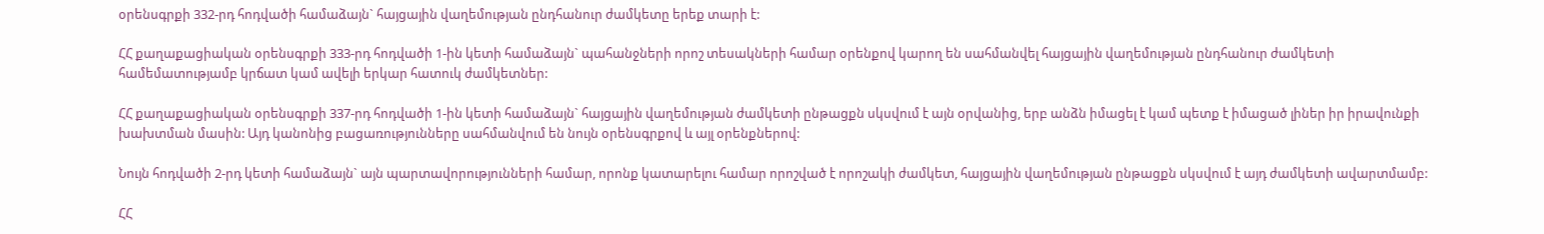օրենսգրքի 332-րդ հոդվածի համաձայն` հայցային վաղեմության ընդհանուր ժամկետը երեք տարի է:

ՀՀ քաղաքացիական օրենսգրքի 333-րդ հոդվածի 1-ին կետի համաձայն` պահանջների որոշ տեսակների համար օրենքով կարող են սահմանվել հայցային վաղեմության ընդհանուր ժամկետի համեմատությամբ կրճատ կամ ավելի երկար հատուկ ժամկետներ:

ՀՀ քաղաքացիական օրենսգրքի 337-րդ հոդվածի 1-ին կետի համաձայն` հայցային վաղեմության ժամկետի ընթացքն սկսվում է այն օրվանից, երբ անձն իմացել է կամ պետք է իմացած լիներ իր իրավունքի խախտման մասին: Այդ կանոնից բացառությունները սահմանվում են նույն օրենսգրքով և այլ օրենքներով:

Նույն հոդվածի 2-րդ կետի համաձայն` այն պարտավորությունների համար, որոնք կատարելու համար որոշված է որոշակի ժամկետ, հայցային վաղեմության ընթացքն սկսվում է այդ ժամկետի ավարտմամբ:

ՀՀ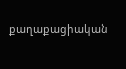քաղաքացիական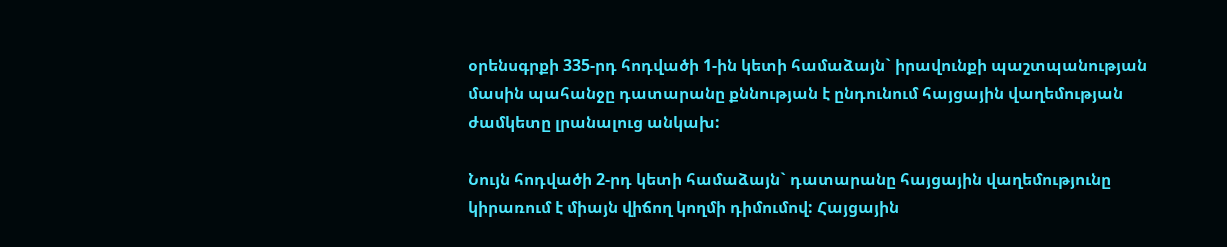օրենսգրքի 335-րդ հոդվածի 1-ին կետի համաձայն` իրավունքի պաշտպանության մասին պահանջը դատարանը քննության է ընդունում հայցային վաղեմության ժամկետը լրանալուց անկախ:

Նույն հոդվածի 2-րդ կետի համաձայն` դատարանը հայցային վաղեմությունը կիրառում է միայն վիճող կողմի դիմումով: Հայցային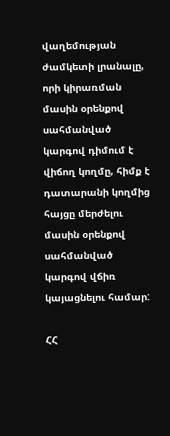վաղեմության ժամկետի լրանալը, որի կիրառման մասին օրենքով սահմանված կարգով դիմում է վիճող կողմը, հիմք է դատարանի կողմից հայցը մերժելու մասին օրենքով սահմանված կարգով վճիռ կայացնելու համար:

ՀՀ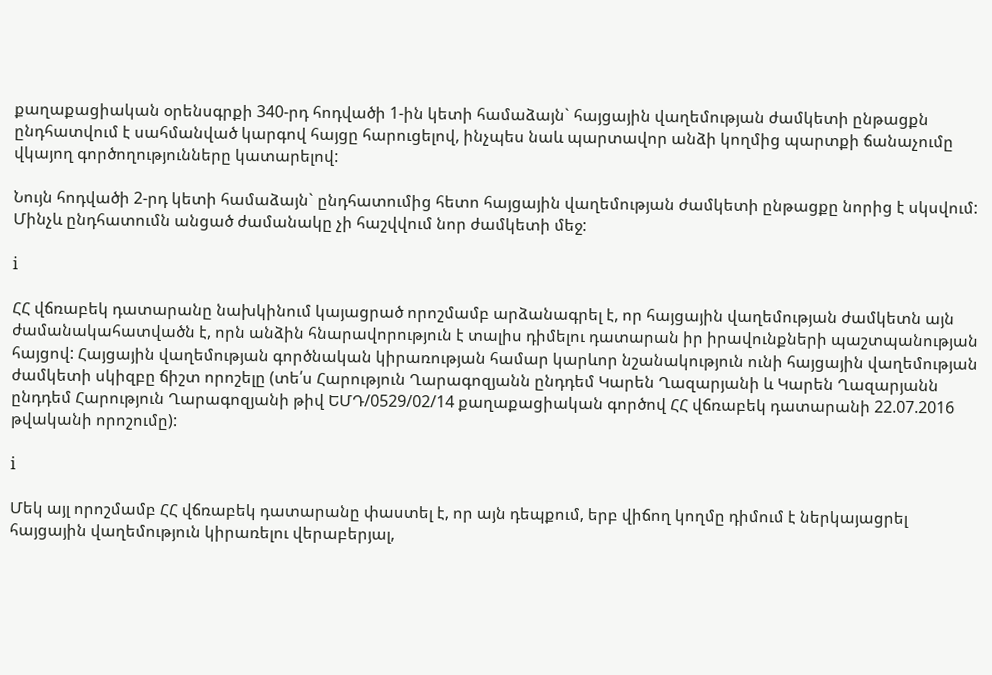քաղաքացիական օրենսգրքի 340-րդ հոդվածի 1-ին կետի համաձայն` հայցային վաղեմության ժամկետի ընթացքն ընդհատվում է սահմանված կարգով հայցը հարուցելով, ինչպես նաև պարտավոր անձի կողմից պարտքի ճանաչումը վկայող գործողությունները կատարելով:

Նույն հոդվածի 2-րդ կետի համաձայն` ընդհատումից հետո հայցային վաղեմության ժամկետի ընթացքը նորից է սկսվում: Մինչև ընդհատումն անցած ժամանակը չի հաշվվում նոր ժամկետի մեջ:

i

ՀՀ վճռաբեկ դատարանը նախկինում կայացրած որոշմամբ արձանագրել է, որ հայցային վաղեմության ժամկետն այն ժամանակահատվածն է, որն անձին հնարավորություն է տալիս դիմելու դատարան իր իրավունքների պաշտպանության հայցով: Հայցային վաղեմության գործնական կիրառության համար կարևոր նշանակություն ունի հայցային վաղեմության ժամկետի սկիզբը ճիշտ որոշելը (տե՛ս Հարություն Ղարագոզյանն ընդդեմ Կարեն Ղազարյանի և Կարեն Ղազարյանն ընդդեմ Հարություն Ղարագոզյանի թիվ ԵՄԴ/0529/02/14 քաղաքացիական գործով ՀՀ վճռաբեկ դատարանի 22.07.2016 թվականի որոշումը):

i

Մեկ այլ որոշմամբ ՀՀ վճռաբեկ դատարանը փաստել է, որ այն դեպքում, երբ վիճող կողմը դիմում է ներկայացրել հայցային վաղեմություն կիրառելու վերաբերյալ,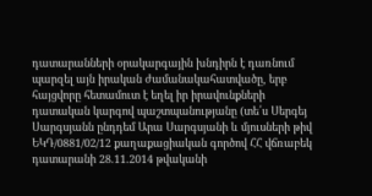դատարանների օրակարգային խնդիրն է դառնում պարզել այն իրական ժամանակահատվածը, երբ հայցվորը հետամուտ է եղել իր իրավունքների դատական կարգով պաշտպանությանը (տե՛ս Սերգեյ Սարգսյանն ընդդեմ Արա Սարգսյանի և մյուսների թիվ ԵԿԴ/0881/02/12 քաղաքացիական գործով ՀՀ վճռաբեկ դատարանի 28.11.2014 թվականի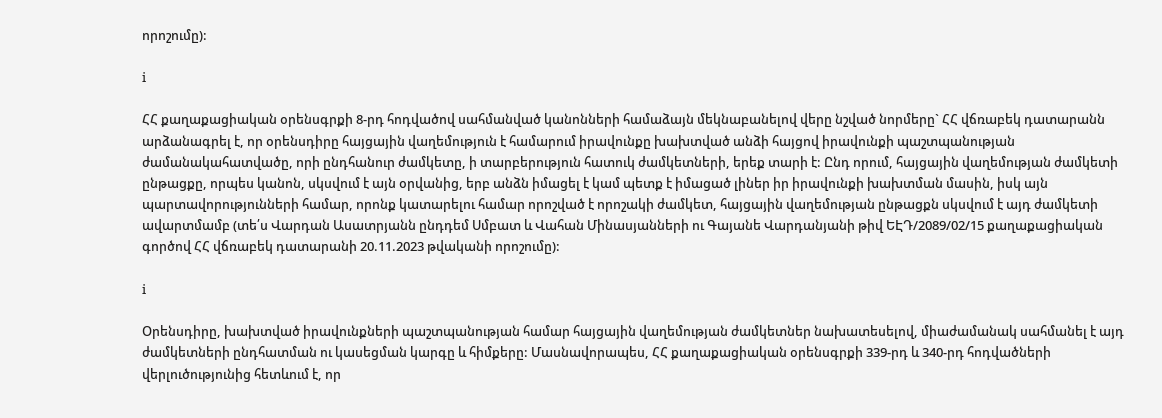որոշումը):

i

ՀՀ քաղաքացիական օրենսգրքի 8-րդ հոդվածով սահմանված կանոնների համաձայն մեկնաբանելով վերը նշված նորմերը` ՀՀ վճռաբեկ դատարանն արձանագրել է, որ օրենսդիրը հայցային վաղեմություն է համարում իրավունքը խախտված անձի հայցով իրավունքի պաշտպանության ժամանակահատվածը, որի ընդհանուր ժամկետը, ի տարբերություն հատուկ ժամկետների, երեք տարի է: Ընդ որում, հայցային վաղեմության ժամկետի ընթացքը, որպես կանոն, սկսվում է այն օրվանից, երբ անձն իմացել է կամ պետք է իմացած լիներ իր իրավունքի խախտման մասին, իսկ այն պարտավորությունների համար, որոնք կատարելու համար որոշված է որոշակի ժամկետ, հայցային վաղեմության ընթացքն սկսվում է այդ ժամկետի ավարտմամբ (տե՛ս Վարդան Ասատրյանն ընդդեմ Սմբատ և Վահան Մինասյանների ու Գայանե Վարդանյանի թիվ ԵԷԴ/2089/02/15 քաղաքացիական գործով ՀՀ վճռաբեկ դատարանի 20.11.2023 թվականի որոշումը):

i

Օրենսդիրը, խախտված իրավունքների պաշտպանության համար հայցային վաղեմության ժամկետներ նախատեսելով, միաժամանակ սահմանել է այդ ժամկետների ընդհատման ու կասեցման կարգը և հիմքերը: Մասնավորապես, ՀՀ քաղաքացիական օրենսգրքի 339-րդ և 340-րդ հոդվածների վերլուծությունից հետևում է, որ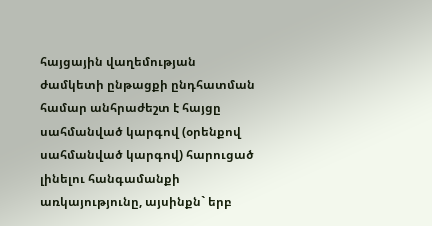հայցային վաղեմության ժամկետի ընթացքի ընդհատման համար անհրաժեշտ է հայցը սահմանված կարգով (օրենքով սահմանված կարգով) հարուցած լինելու հանգամանքի առկայությունը, այսինքն` երբ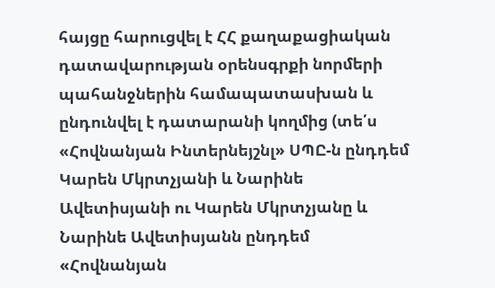հայցը հարուցվել է ՀՀ քաղաքացիական դատավարության օրենսգրքի նորմերի պահանջներին համապատասխան և ընդունվել է դատարանի կողմից (տե՛ս «Հովնանյան Ինտերնեյշնլ» ՍՊԸ-ն ընդդեմ Կարեն Մկրտչյանի և Նարինե Ավետիսյանի ու Կարեն Մկրտչյանը և Նարինե Ավետիսյանն ընդդեմ «Հովնանյան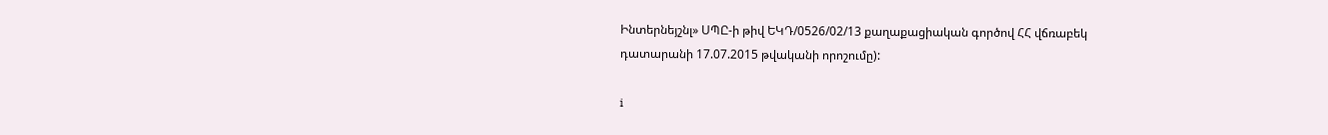Ինտերնեյշնլ» ՍՊԸ-ի թիվ ԵԿԴ/0526/02/13 քաղաքացիական գործով ՀՀ վճռաբեկ դատարանի 17.07.2015 թվականի որոշումը):

i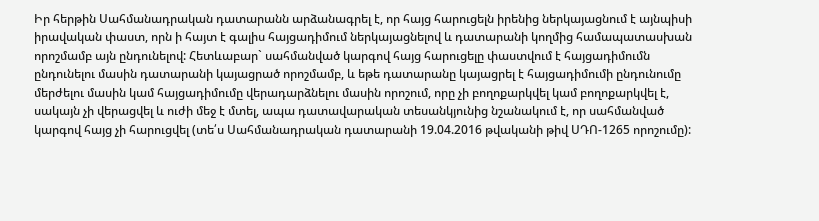Իր հերթին Սահմանադրական դատարանն արձանագրել է, որ հայց հարուցելն իրենից ներկայացնում է այնպիսի իրավական փաստ, որն ի հայտ է գալիս հայցադիմում ներկայացնելով և դատարանի կողմից համապատասխան որոշմամբ այն ընդունելով: Հետևաբար` սահմանված կարգով հայց հարուցելը փաստվում է հայցադիմումն ընդունելու մասին դատարանի կայացրած որոշմամբ, և եթե դատարանը կայացրել է հայցադիմումի ընդունումը մերժելու մասին կամ հայցադիմումը վերադարձնելու մասին որոշում, որը չի բողոքարկվել կամ բողոքարկվել է, սակայն չի վերացվել և ուժի մեջ է մտել, ապա դատավարական տեսանկյունից նշանակում է, որ սահմանված կարգով հայց չի հարուցվել (տե՛ս Սահմանադրական դատարանի 19.04.2016 թվականի թիվ ՍԴՈ-1265 որոշումը):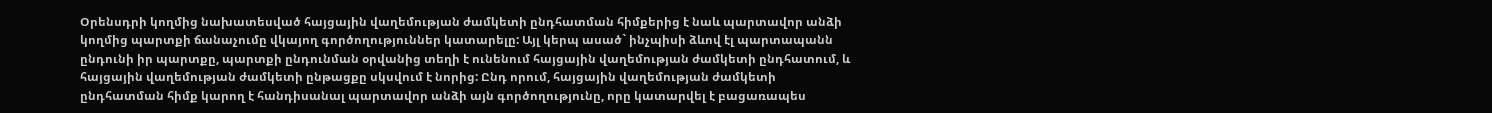Օրենսդրի կողմից նախատեսված հայցային վաղեմության ժամկետի ընդհատման հիմքերից է նաև պարտավոր անձի կողմից պարտքի ճանաչումը վկայող գործողություններ կատարելը: Այլ կերպ ասած` ինչպիսի ձևով էլ պարտապանն ընդունի իր պարտքը, պարտքի ընդունման օրվանից տեղի է ունենում հայցային վաղեմության ժամկետի ընդհատում, և հայցային վաղեմության ժամկետի ընթացքը սկսվում է նորից: Ընդ որում, հայցային վաղեմության ժամկետի ընդհատման հիմք կարող է հանդիսանալ պարտավոր անձի այն գործողությունը, որը կատարվել է բացառապես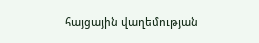հայցային վաղեմության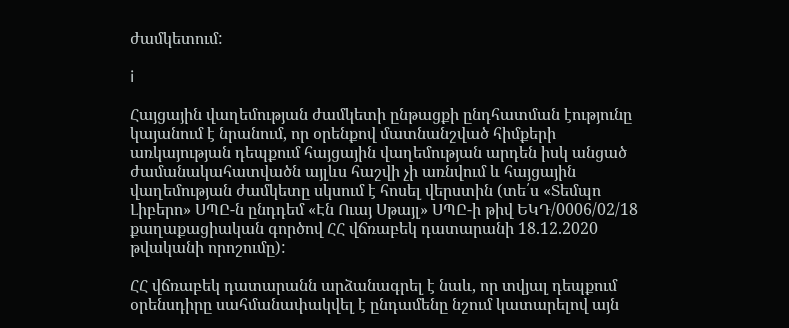ժամկետում:

i

Հայցային վաղեմության ժամկետի ընթացքի ընդհատման էությունը կայանում է նրանում, որ օրենքով մատնանշված հիմքերի առկայության դեպքում հայցային վաղեմության արդեն իսկ անցած ժամանակահատվածն այլևս հաշվի չի առնվում և հայցային վաղեմության ժամկետը սկսում է հոսել վերստին (տե՛ս «Տեմպո Լիբերո» ՍՊԸ-ն ընդդեմ «Էն Ուայ Սթայլ» ՍՊԸ-ի թիվ ԵԿԴ/0006/02/18 քաղաքացիական գործով ՀՀ վճռաբեկ դատարանի 18.12.2020 թվականի որոշումը):

ՀՀ վճռաբեկ դատարանն արձանագրել է նաև, որ տվյալ դեպքում օրենսդիրը սահմանափակվել է ընդամենը նշում կատարելով այն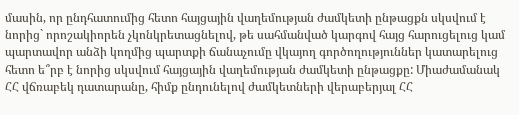մասին, որ ընդհատումից հետո հայցային վաղեմության ժամկետի ընթացքն սկսվում է նորից` որոշակիորեն չկոնկրետացնելով, թե սահմանված կարգով հայց հարուցելուց կամ պարտավոր անձի կողմից պարտքի ճանաչումը վկայող գործողություններ կատարելուց հետո ե՞րբ է նորից սկսվում հայցային վաղեմության ժամկետի ընթացքը: Միաժամանակ ՀՀ վճռաբեկ դատարանը, հիմք ընդունելով ժամկետների վերաբերյալ ՀՀ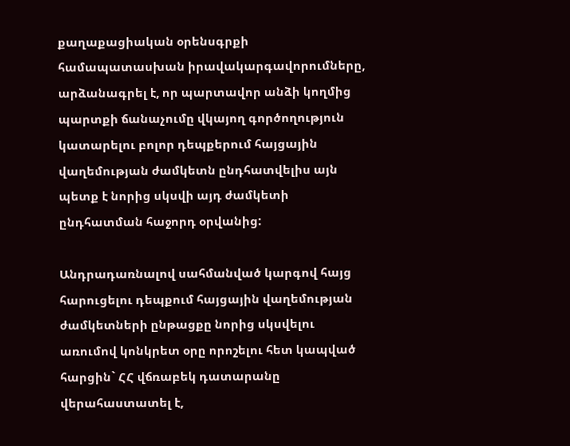քաղաքացիական օրենսգրքի համապատասխան իրավակարգավորումները, արձանագրել է, որ պարտավոր անձի կողմից պարտքի ճանաչումը վկայող գործողություն կատարելու բոլոր դեպքերում հայցային վաղեմության ժամկետն ընդհատվելիս այն պետք է նորից սկսվի այդ ժամկետի ընդհատման հաջորդ օրվանից:

Անդրադառնալով սահմանված կարգով հայց հարուցելու դեպքում հայցային վաղեմության ժամկետների ընթացքը նորից սկսվելու առումով կոնկրետ օրը որոշելու հետ կապված հարցին` ՀՀ վճռաբեկ դատարանը վերահաստատել է,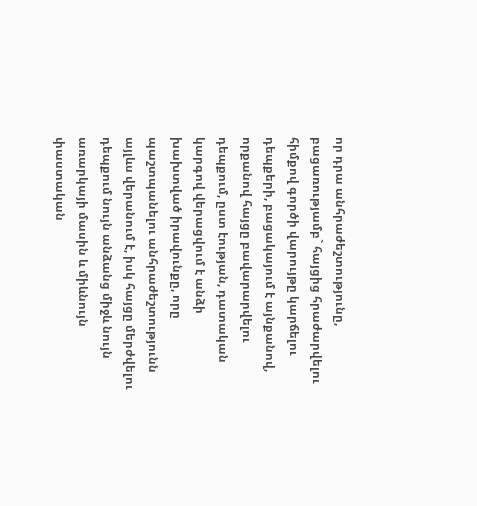որ դրա անհրաժեշտությունը, բացառությամբ` հայցից հրաժարվելու հիմքով գործի վարույթը կարճելու դեպքերի, բացակայում է այնքանով, որքանով հայցը բավարարվելու դեպքում, ըստ էության, դատական կարգով վերացվում է անձի խախտված իրավունքը, որը պաշտպանելու անհրաժեշտությունն այլևս վերանում է, իսկ հայցը մերժվելու դեպքում նույն անձանց միջև նույն առարկայի մասին և միևնույն փաստական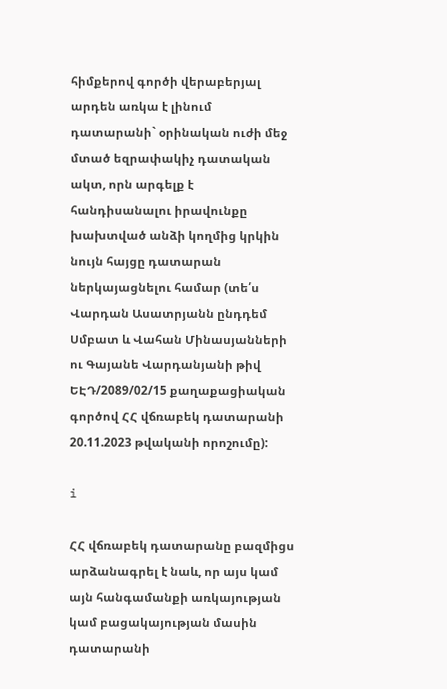հիմքերով գործի վերաբերյալ արդեն առկա է լինում դատարանի` օրինական ուժի մեջ մտած եզրափակիչ դատական ակտ, որն արգելք է հանդիսանալու իրավունքը խախտված անձի կողմից կրկին նույն հայցը դատարան ներկայացնելու համար (տե՛ս Վարդան Ասատրյանն ընդդեմ Սմբատ և Վահան Մինասյանների ու Գայանե Վարդանյանի թիվ ԵԷԴ/2089/02/15 քաղաքացիական գործով ՀՀ վճռաբեկ դատարանի 20.11.2023 թվականի որոշումը):

i

ՀՀ վճռաբեկ դատարանը բազմիցս արձանագրել է նաև, որ այս կամ այն հանգամանքի առկայության կամ բացակայության մասին դատարանի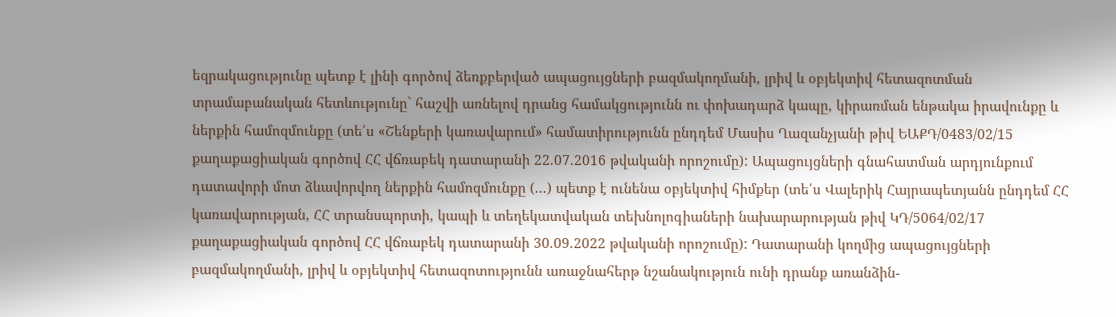եզրակացությունը պետք է լինի գործով ձեռքբերված ապացույցների բազմակողմանի, լրիվ և օբյեկտիվ հետազոտման տրամաբանական հետևությունը` հաշվի առնելով դրանց համակցությունն ու փոխադարձ կապը, կիրառման ենթակա իրավունքը և ներքին համոզմունքը (տե՛ս «Շենքերի կառավարում» համատիրությունն ընդդեմ Մասիս Ղազանչյանի թիվ ԵԱՔԴ/0483/02/15 քաղաքացիական գործով ՀՀ վճռաբեկ դատարանի 22.07.2016 թվականի որոշումը): Ապացույցների գնահատման արդյունքում դատավորի մոտ ձևավորվող ներքին համոզմունքը (...) պետք է ունենա օբյեկտիվ հիմքեր (տե՛ս Վալերիկ Հայրապետյանն ընդդեմ ՀՀ կառավարության, ՀՀ տրանսպորտի, կապի և տեղեկատվական տեխնոլոգիաների նախարարության թիվ ԿԴ/5064/02/17 քաղաքացիական գործով ՀՀ վճռաբեկ դատարանի 30.09.2022 թվականի որոշումը): Դատարանի կողմից ապացույցների բազմակողմանի, լրիվ և օբյեկտիվ հետազոտությունն առաջնահերթ նշանակություն ունի դրանք առանձին-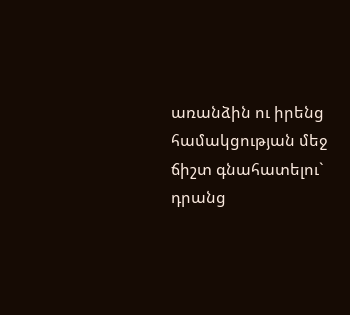առանձին ու իրենց համակցության մեջ ճիշտ գնահատելու` դրանց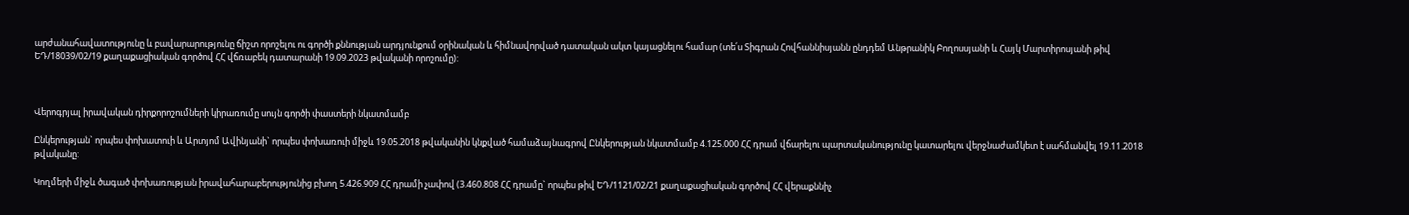արժանահավատությունը և բավարարությունը ճիշտ որոշելու ու գործի քննության արդյունքում օրինական և հիմնավորված դատական ակտ կայացնելու համար (տե՛ս Տիգրան Հովհաննիսյանն ընդդեմ Անթրանիկ Բողոսսյանի և Հայկ Մարտիրոսյանի թիվ ԵԴ/18039/02/19 քաղաքացիական գործով ՀՀ վճռաբեկ դատարանի 19.09.2023 թվականի որոշումը):



Վերոգրյալ իրավական դիրքորոշումների կիրառումը սույն գործի փաստերի նկատմամբ

Ընկերության` որպես փոխատուի և Արտյոմ Ավինյանի` որպես փոխառուի միջև 19.05.2018 թվականին կնքված համաձայնագրով Ընկերության նկատմամբ 4.125.000 ՀՀ դրամ վճարելու պարտականությունը կատարելու վերջնաժամկետ է սահմանվել 19.11.2018 թվականը:

Կողմերի միջև ծագած փոխառության իրավահարաբերությունից բխող 5.426.909 ՀՀ դրամի չափով (3.460.808 ՀՀ դրամը` որպես թիվ ԵԴ/1121/02/21 քաղաքացիական գործով ՀՀ վերաքննիչ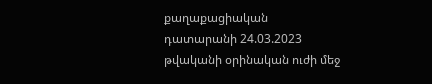քաղաքացիական դատարանի 24.03.2023 թվականի օրինական ուժի մեջ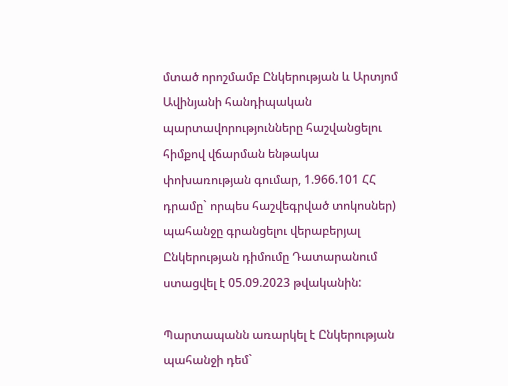մտած որոշմամբ Ընկերության և Արտյոմ Ավինյանի հանդիպական պարտավորությունները հաշվանցելու հիմքով վճարման ենթակա փոխառության գումար, 1.966.101 ՀՀ դրամը` որպես հաշվեգրված տոկոսներ) պահանջը գրանցելու վերաբերյալ Ընկերության դիմումը Դատարանում ստացվել է 05.09.2023 թվականին:

Պարտապանն առարկել է Ընկերության պահանջի դեմ`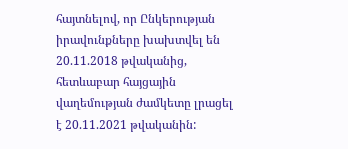հայտնելով, որ Ընկերության իրավունքները խախտվել են 20.11.2018 թվականից, հետևաբար հայցային վաղեմության ժամկետը լրացել է 20.11.2021 թվականին: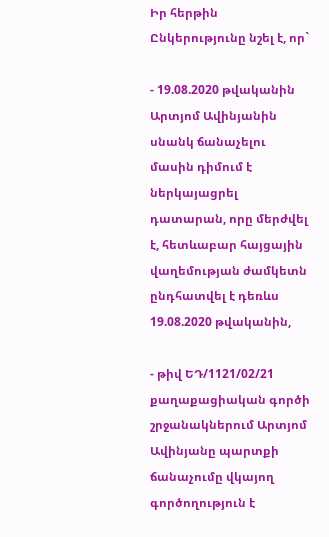Իր հերթին Ընկերությունը նշել է, որ`

- 19.08.2020 թվականին Արտյոմ Ավինյանին սնանկ ճանաչելու մասին դիմում է ներկայացրել դատարան, որը մերժվել է, հետևաբար հայցային վաղեմության ժամկետն ընդհատվել է դեռևս 19.08.2020 թվականին,

- թիվ ԵԴ/1121/02/21 քաղաքացիական գործի շրջանակներում Արտյոմ Ավինյանը պարտքի ճանաչումը վկայող գործողություն է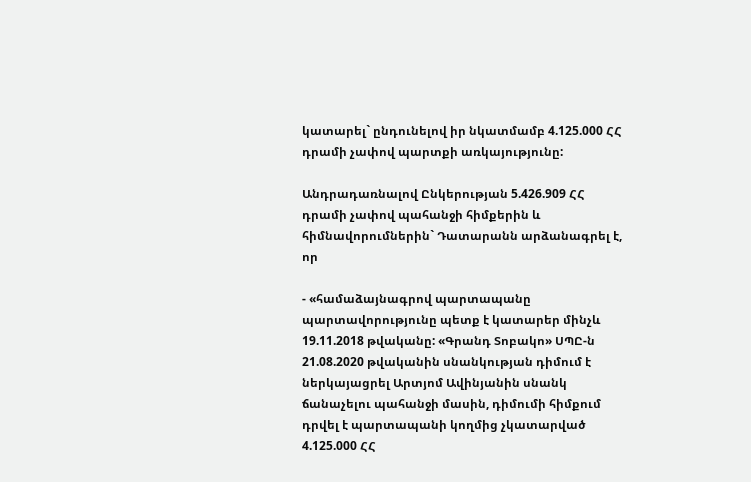կատարել` ընդունելով իր նկատմամբ 4.125.000 ՀՀ դրամի չափով պարտքի առկայությունը:

Անդրադառնալով Ընկերության 5.426.909 ՀՀ դրամի չափով պահանջի հիմքերին և հիմնավորումներին` Դատարանն արձանագրել է, որ

- «համաձայնագրով պարտապանը պարտավորությունը պետք է կատարեր մինչև 19.11.2018 թվականը: «Գրանդ Տոբակո» ՍՊԸ-ն 21.08.2020 թվականին սնանկության դիմում է ներկայացրել Արտյոմ Ավինյանին սնանկ ճանաչելու պահանջի մասին, դիմումի հիմքում դրվել է պարտապանի կողմից չկատարված 4.125.000 ՀՀ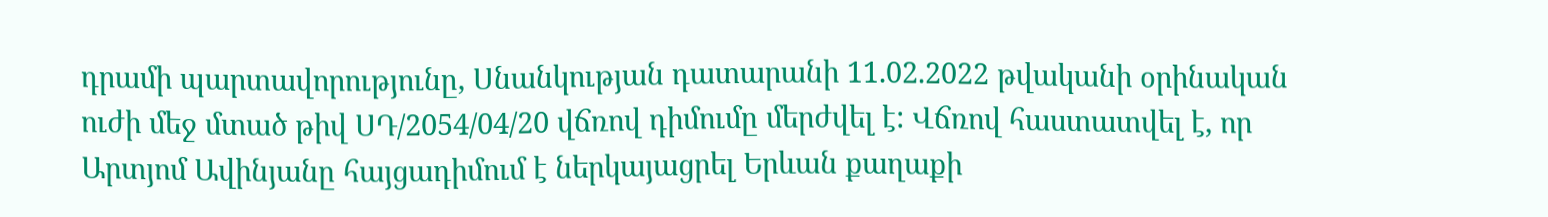դրամի պարտավորությունը, Սնանկության դատարանի 11.02.2022 թվականի օրինական ուժի մեջ մտած թիվ ՍԴ/2054/04/20 վճռով դիմումը մերժվել է: Վճռով հաստատվել է, որ Արտյոմ Ավինյանը հայցադիմում է ներկայացրել Երևան քաղաքի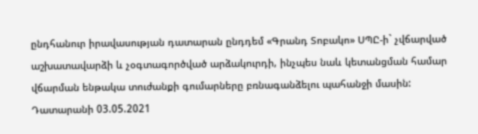ընդհանուր իրավասության դատարան ընդդեմ «Գրանդ Տոբակո» ՍՊԸ-ի` չվճարված աշխատավարձի և չօգտագործված արձակուրդի, ինչպես նաև կետանցման համար վճարման ենթակա տուժանքի գումարները բռնագանձելու պահանջի մասին: Դատարանի 03.05.2021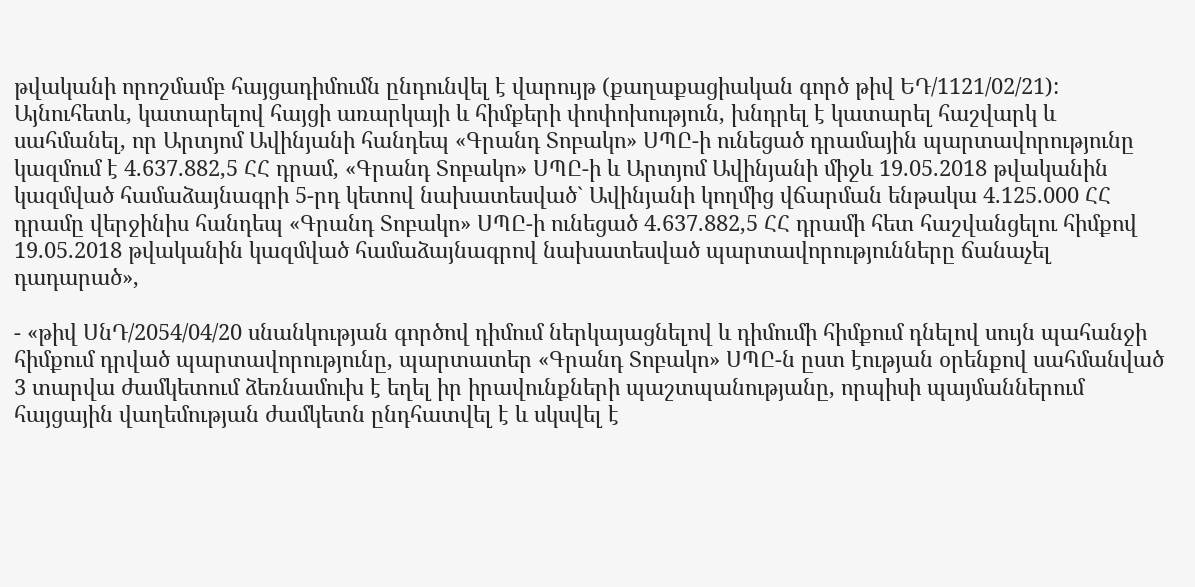թվականի որոշմամբ հայցադիմումն ընդունվել է վարույթ (քաղաքացիական գործ թիվ ԵԴ/1121/02/21): Այնուհետև, կատարելով հայցի առարկայի և հիմքերի փոփոխություն, խնդրել է կատարել հաշվարկ և սահմանել, որ Արտյոմ Ավինյանի հանդեպ «Գրանդ Տոբակո» ՍՊԸ-ի ունեցած դրամային պարտավորությունը կազմում է 4.637.882,5 ՀՀ դրամ, «Գրանդ Տոբակո» ՍՊԸ-ի և Արտյոմ Ավինյանի միջև 19.05.2018 թվականին կազմված համաձայնագրի 5-րդ կետով նախատեսված` Ավինյանի կողմից վճարման ենթակա 4.125.000 ՀՀ դրամը վերջինիս հանդեպ «Գրանդ Տոբակո» ՍՊԸ-ի ունեցած 4.637.882,5 ՀՀ դրամի հետ հաշվանցելու հիմքով 19.05.2018 թվականին կազմված համաձայնագրով նախատեսված պարտավորությունները ճանաչել դադարած»,

- «թիվ ՍնԴ/2054/04/20 սնանկության գործով դիմում ներկայացնելով և դիմումի հիմքում դնելով սույն պահանջի հիմքում դրված պարտավորությունը, պարտատեր «Գրանդ Տոբակո» ՍՊԸ-ն ըստ էության օրենքով սահմանված 3 տարվա ժամկետում ձեռնամուխ է եղել իր իրավունքների պաշտպանությանը, որպիսի պայմաններում հայցային վաղեմության ժամկետն ընդհատվել է և սկսվել է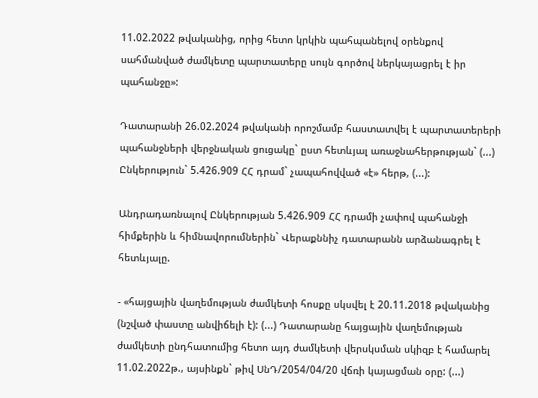11.02.2022 թվականից, որից հետո կրկին պահպանելով օրենքով սահմանված ժամկետը պարտատերը սույն գործով ներկայացրել է իր պահանջը»:

Դատարանի 26.02.2024 թվականի որոշմամբ հաստատվել է պարտատերերի պահանջների վերջնական ցուցակը` ըստ հետևյալ առաջնահերթության` (...) Ընկերություն` 5.426.909 ՀՀ դրամ` չապահովված «է» հերթ, (...):

Անդրադառնալով Ընկերության 5.426.909 ՀՀ դրամի չափով պահանջի հիմքերին և հիմնավորումներին` Վերաքննիչ դատարանն արձանագրել է հետևյալը.

- «հայցային վաղեմության ժամկետի հոսքը սկսվել է 20.11.2018 թվականից (նշված փաստը անվիճելի է): (...) Դատարանը հայցային վաղեմության ժամկետի ընդհատումից հետո այդ ժամկետի վերսկսման սկիզբ է համարել 11.02.2022թ., այսինքն` թիվ ՍնԴ/2054/04/20 վճռի կայացման օրը: (...)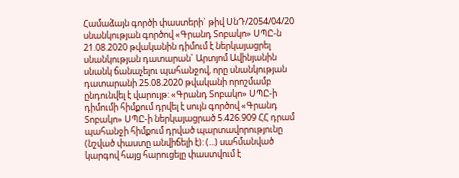Համաձայն գործի փաստերի` թիվ ՍնԴ/2054/04/20 սնանկության գործով «Գրանդ Տոբակո» ՍՊԸ-ն 21.08.2020 թվականին դիմում է ներկայացրել սնանկության դատարան` Արտյոմ Ավինյանին սնանկ ճանաչելու պահանջով, որը սնանկության դատարանի 25.08.2020 թվականի որոշմամբ ընդունվել է վարույթ: «Գրանդ Տոբակո» ՍՊԸ-ի դիմումի հիմքում դրվել է սույն գործով «Գրանդ Տոբակո» ՍՊԸ-ի ներկայացրած 5.426.909 ՀՀ դրամ պահանջի հիմքում դրված պարտավորությունը (նշված փաստը անվիճելի է): (...) սահմանված կարգով հայց հարուցելը փաստվում է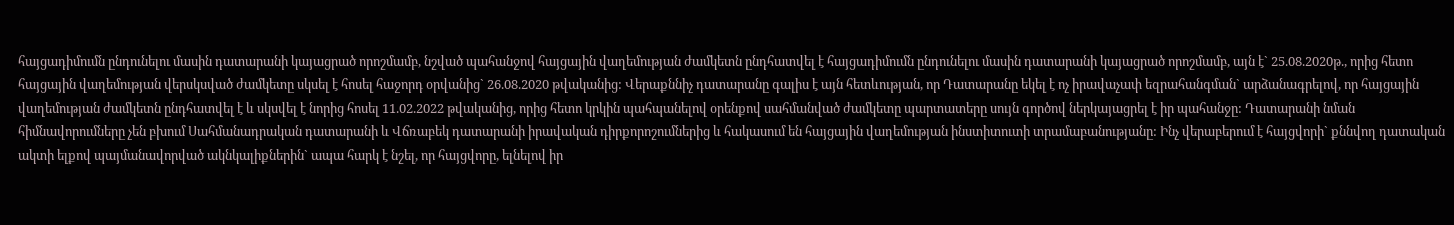հայցադիմումն ընդունելու մասին դատարանի կայացրած որոշմամբ, նշված պահանջով հայցային վաղեմության ժամկետն ընդհատվել է հայցադիմումն ընդունելու մասին դատարանի կայացրած որոշմամբ, այն է` 25.08.2020թ., որից հետո հայցային վաղեմության վերսկսված ժամկետը սկսել է հոսել հաջորդ օրվանից` 26.08.2020 թվականից: Վերաքննիչ դատարանը գալիս է այն հետևության, որ Դատարանը եկել է ոչ իրավաչափ եզրահանգման` արձանագրելով, որ հայցային վաղեմության ժամկետն ընդհատվել է և սկսվել է նորից հոսել 11.02.2022 թվականից, որից հետո կրկին պահպանելով օրենքով սահմանված ժամկետը պարտատերը սույն գործով ներկայացրել է իր պահանջը: Դատարանի նման հիմնավորումները չեն բխում Սահմանադրական դատարանի և Վճռաբեկ դատարանի իրավական դիրքորոշումներից և հակասում են հայցային վաղեմության ինստիտուտի տրամաբանությանը: Ինչ վերաբերում է հայցվորի` քննվող դատական ակտի ելքով պայմանավորված ակնկալիքներին` ապա հարկ է նշել, որ հայցվորը, ելնելով իր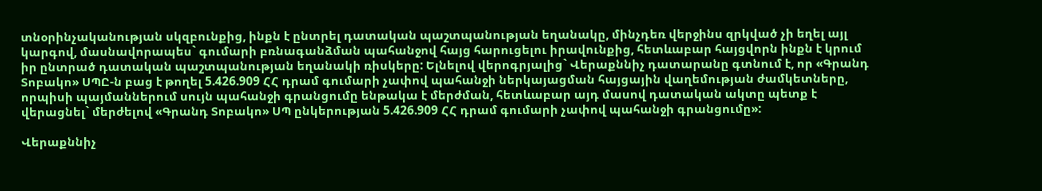տնօրինչականության սկզբունքից, ինքն է ընտրել դատական պաշտպանության եղանակը, մինչդեռ վերջինս զրկված չի եղել այլ կարգով, մասնավորապես` գումարի բռնագանձման պահանջով հայց հարուցելու իրավունքից, հետևաբար հայցվորն ինքն է կրում իր ընտրած դատական պաշտպանության եղանակի ռիսկերը: Ելնելով վերոգրյալից` Վերաքննիչ դատարանը գտնում է, որ «Գրանդ Տոբակո» ՍՊԸ-ն բաց է թողել 5.426.909 ՀՀ դրամ գումարի չափով պահանջի ներկայացման հայցային վաղեմության ժամկետները, որպիսի պայմաններում սույն պահանջի գրանցումը ենթակա է մերժման, հետևաբար այդ մասով դատական ակտը պետք է վերացնել` մերժելով «Գրանդ Տոբակո» ՍՊ ընկերության 5.426.909 ՀՀ դրամ գումարի չափով պահանջի գրանցումը»:

Վերաքննիչ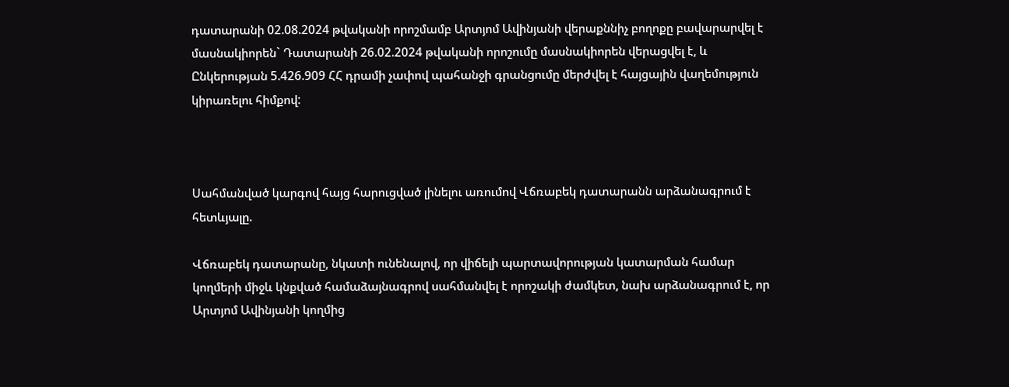դատարանի 02.08.2024 թվականի որոշմամբ Արտյոմ Ավինյանի վերաքննիչ բողոքը բավարարվել է մասնակիորեն` Դատարանի 26.02.2024 թվականի որոշումը մասնակիորեն վերացվել է, և Ընկերության 5.426.909 ՀՀ դրամի չափով պահանջի գրանցումը մերժվել է հայցային վաղեմություն կիրառելու հիմքով:



Սահմանված կարգով հայց հարուցված լինելու առումով Վճռաբեկ դատարանն արձանագրում է հետևյալը.

Վճռաբեկ դատարանը, նկատի ունենալով, որ վիճելի պարտավորության կատարման համար կողմերի միջև կնքված համաձայնագրով սահմանվել է որոշակի ժամկետ, նախ արձանագրում է, որ Արտյոմ Ավինյանի կողմից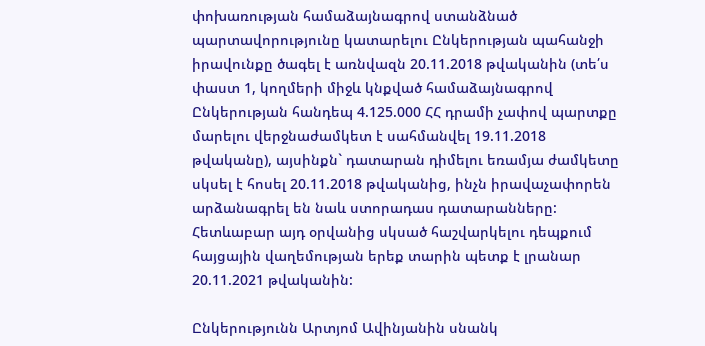փոխառության համաձայնագրով ստանձնած պարտավորությունը կատարելու Ընկերության պահանջի իրավունքը ծագել է առնվազն 20.11.2018 թվականին (տե՛ս փաստ 1, կողմերի միջև կնքված համաձայնագրով Ընկերության հանդեպ 4.125.000 ՀՀ դրամի չափով պարտքը մարելու վերջնաժամկետ է սահմանվել 19.11.2018 թվականը), այսինքն` դատարան դիմելու եռամյա ժամկետը սկսել է հոսել 20.11.2018 թվականից, ինչն իրավաչափորեն արձանագրել են նաև ստորադաս դատարանները: Հետևաբար այդ օրվանից սկսած հաշվարկելու դեպքում հայցային վաղեմության երեք տարին պետք է լրանար 20.11.2021 թվականին:

Ընկերությունն Արտյոմ Ավինյանին սնանկ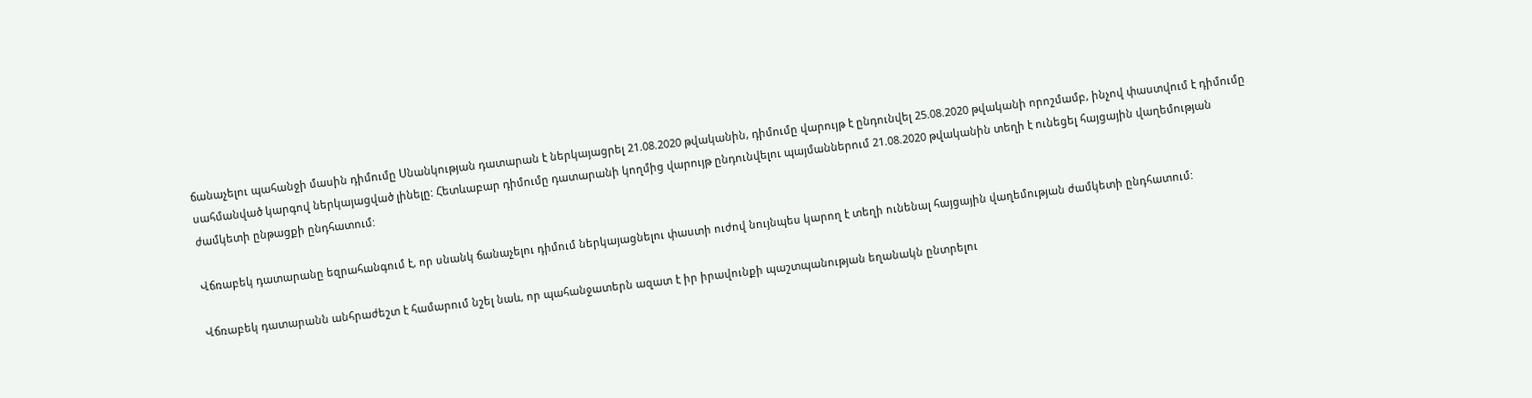ճանաչելու պահանջի մասին դիմումը Սնանկության դատարան է ներկայացրել 21.08.2020 թվականին, դիմումը վարույթ է ընդունվել 25.08.2020 թվականի որոշմամբ, ինչով փաստվում է դիմումը սահմանված կարգով ներկայացված լինելը: Հետևաբար դիմումը դատարանի կողմից վարույթ ընդունվելու պայմաններում 21.08.2020 թվականին տեղի է ունեցել հայցային վաղեմության ժամկետի ընթացքի ընդհատում:

Վճռաբեկ դատարանը եզրահանգում է, որ սնանկ ճանաչելու դիմում ներկայացնելու փաստի ուժով նույնպես կարող է տեղի ունենալ հայցային վաղեմության ժամկետի ընդհատում:

Վճռաբեկ դատարանն անհրաժեշտ է համարում նշել նաև, որ պահանջատերն ազատ է իր իրավունքի պաշտպանության եղանակն ընտրելու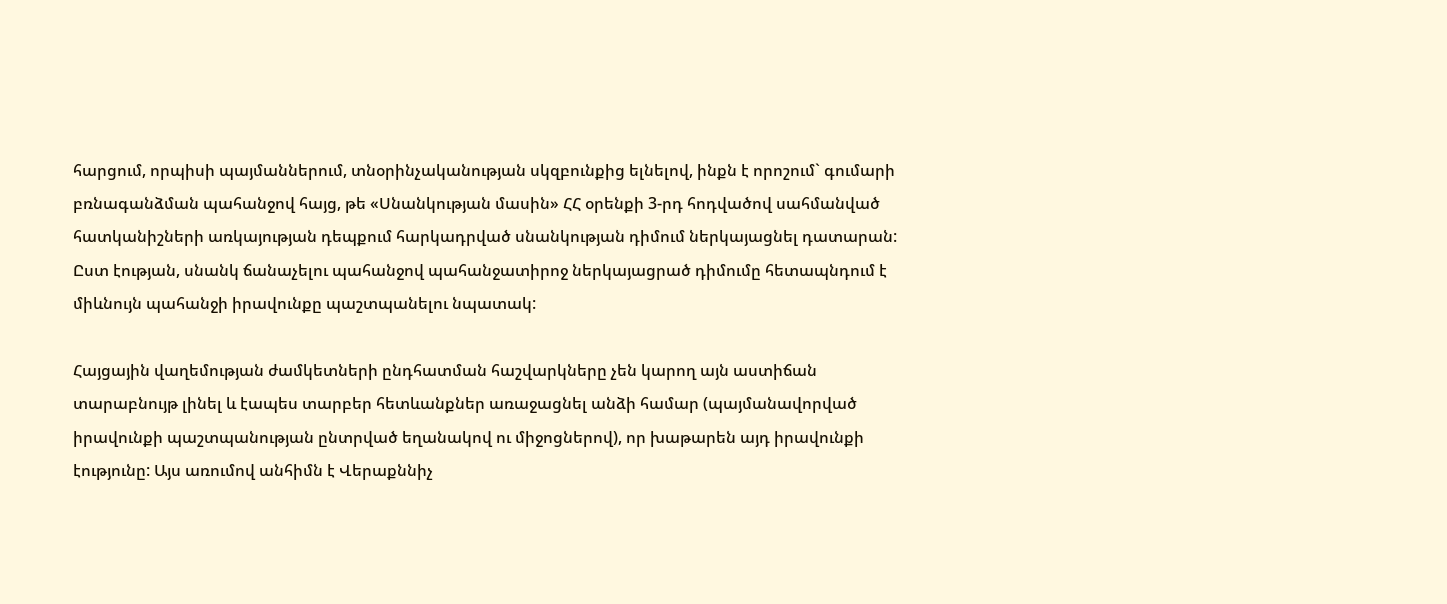հարցում, որպիսի պայմաններում, տնօրինչականության սկզբունքից ելնելով, ինքն է որոշում` գումարի բռնագանձման պահանջով հայց, թե «Սնանկության մասին» ՀՀ օրենքի 3-րդ հոդվածով սահմանված հատկանիշների առկայության դեպքում հարկադրված սնանկության դիմում ներկայացնել դատարան: Ըստ էության, սնանկ ճանաչելու պահանջով պահանջատիրոջ ներկայացրած դիմումը հետապնդում է միևնույն պահանջի իրավունքը պաշտպանելու նպատակ:

Հայցային վաղեմության ժամկետների ընդհատման հաշվարկները չեն կարող այն աստիճան տարաբնույթ լինել և էապես տարբեր հետևանքներ առաջացնել անձի համար (պայմանավորված իրավունքի պաշտպանության ընտրված եղանակով ու միջոցներով), որ խաթարեն այդ իրավունքի էությունը: Այս առումով անհիմն է Վերաքննիչ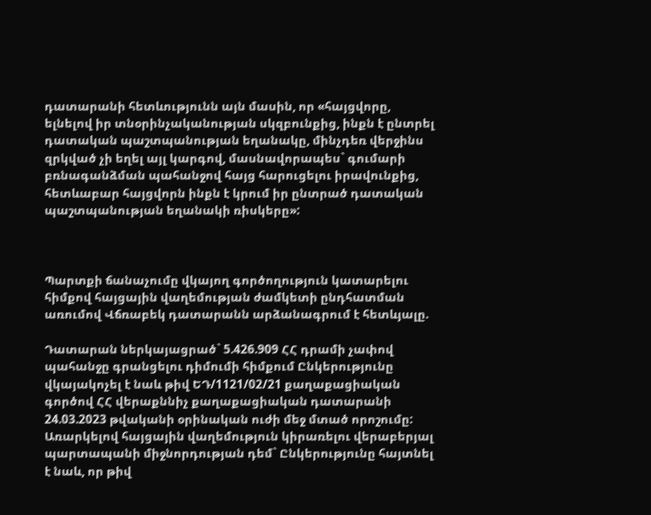դատարանի հետևությունն այն մասին, որ «հայցվորը, ելնելով իր տնօրինչականության սկզբունքից, ինքն է ընտրել դատական պաշտպանության եղանակը, մինչդեռ վերջինս զրկված չի եղել այլ կարգով, մասնավորապես` գումարի բռնագանձման պահանջով հայց հարուցելու իրավունքից, հետևաբար հայցվորն ինքն է կրում իր ընտրած դատական պաշտպանության եղանակի ռիսկերը»:



Պարտքի ճանաչումը վկայող գործողություն կատարելու հիմքով հայցային վաղեմության ժամկետի ընդհատման առումով Վճռաբեկ դատարանն արձանագրում է հետևյալը.

Դատարան ներկայացրած` 5.426.909 ՀՀ դրամի չափով պահանջը գրանցելու դիմումի հիմքում Ընկերությունը վկայակոչել է նաև թիվ ԵԴ/1121/02/21 քաղաքացիական գործով ՀՀ վերաքննիչ քաղաքացիական դատարանի 24.03.2023 թվականի օրինական ուժի մեջ մտած որոշումը: Առարկելով հայցային վաղեմություն կիրառելու վերաբերյալ պարտապանի միջնորդության դեմ` Ընկերությունը հայտնել է նաև, որ թիվ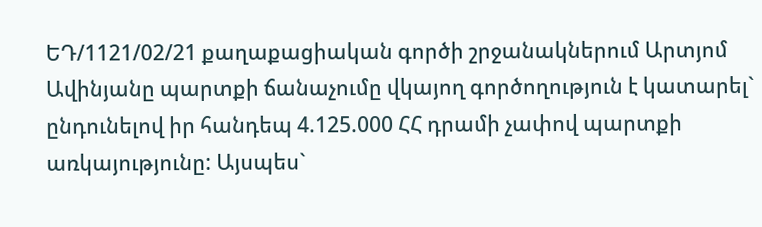ԵԴ/1121/02/21 քաղաքացիական գործի շրջանակներում Արտյոմ Ավինյանը պարտքի ճանաչումը վկայող գործողություն է կատարել` ընդունելով իր հանդեպ 4.125.000 ՀՀ դրամի չափով պարտքի առկայությունը: Այսպես`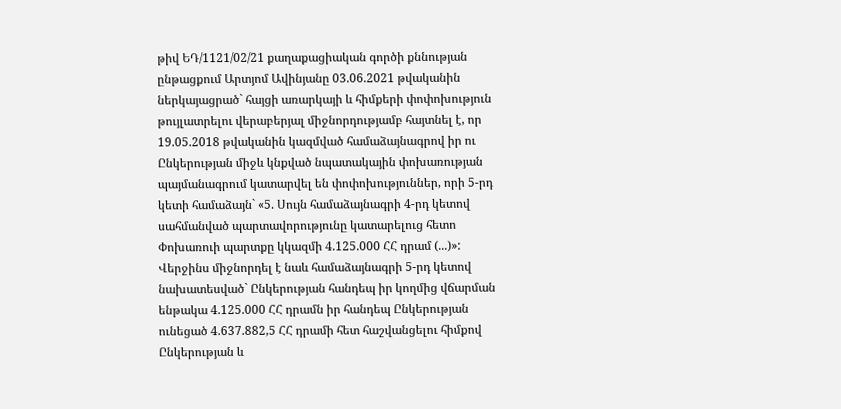թիվ ԵԴ/1121/02/21 քաղաքացիական գործի քննության ընթացքում Արտյոմ Ավինյանը 03.06.2021 թվականին ներկայացրած` հայցի առարկայի և հիմքերի փոփոխություն թույլատրելու վերաբերյալ միջնորդությամբ հայտնել է, որ 19.05.2018 թվականին կազմված համաձայնագրով իր ու Ընկերության միջև կնքված նպատակային փոխառության պայմանագրում կատարվել են փոփոխություններ, որի 5-րդ կետի համաձայն` «5. Սույն համաձայնագրի 4-րդ կետով սահմանված պարտավորությունը կատարելուց հետո Փոխառուի պարտքը կկազմի 4.125.000 ՀՀ դրամ (...)»: Վերջինս միջնորդել է նաև համաձայնագրի 5-րդ կետով նախատեսված` Ընկերության հանդեպ իր կողմից վճարման ենթակա 4.125.000 ՀՀ դրամն իր հանդեպ Ընկերության ունեցած 4.637.882,5 ՀՀ դրամի հետ հաշվանցելու հիմքով Ընկերության և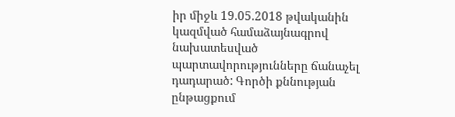իր միջև 19.05.2018 թվականին կազմված համաձայնագրով նախատեսված պարտավորությունները ճանաչել դադարած: Գործի քննության ընթացքում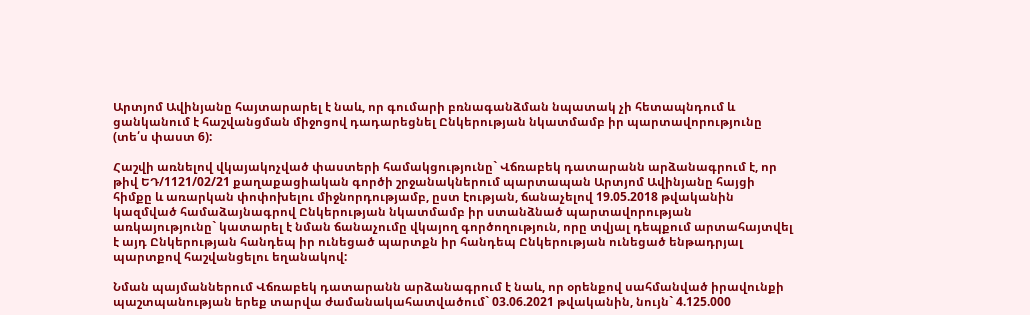Արտյոմ Ավինյանը հայտարարել է նաև, որ գումարի բռնագանձման նպատակ չի հետապնդում և ցանկանում է հաշվանցման միջոցով դադարեցնել Ընկերության նկատմամբ իր պարտավորությունը (տե՛ս փաստ 6):

Հաշվի առնելով վկայակոչված փաստերի համակցությունը` Վճռաբեկ դատարանն արձանագրում է, որ թիվ ԵԴ/1121/02/21 քաղաքացիական գործի շրջանակներում պարտապան Արտյոմ Ավինյանը հայցի հիմքը և առարկան փոփոխելու միջնորդությամբ, ըստ էության, ճանաչելով 19.05.2018 թվականին կազմված համաձայնագրով Ընկերության նկատմամբ իր ստանձնած պարտավորության առկայությունը` կատարել է նման ճանաչումը վկայող գործողություն, որը տվյալ դեպքում արտահայտվել է այդ Ընկերության հանդեպ իր ունեցած պարտքն իր հանդեպ Ընկերության ունեցած ենթադրյալ պարտքով հաշվանցելու եղանակով:

Նման պայմաններում Վճռաբեկ դատարանն արձանագրում է նաև, որ օրենքով սահմանված իրավունքի պաշտպանության երեք տարվա ժամանակահատվածում` 03.06.2021 թվականին, նույն` 4.125.000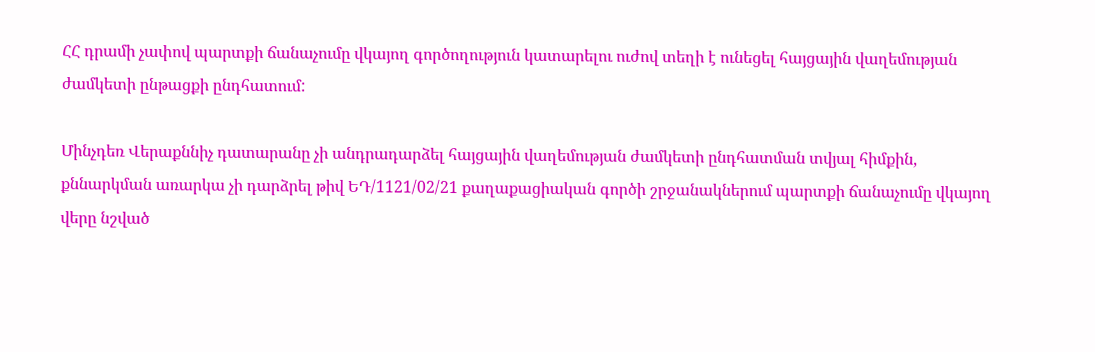ՀՀ դրամի չափով պարտքի ճանաչումը վկայող գործողություն կատարելու ուժով տեղի է ունեցել հայցային վաղեմության ժամկետի ընթացքի ընդհատում:

Մինչդեռ Վերաքննիչ դատարանը չի անդրադարձել հայցային վաղեմության ժամկետի ընդհատման տվյալ հիմքին, քննարկման առարկա չի դարձրել թիվ ԵԴ/1121/02/21 քաղաքացիական գործի շրջանակներում պարտքի ճանաչումը վկայող վերը նշված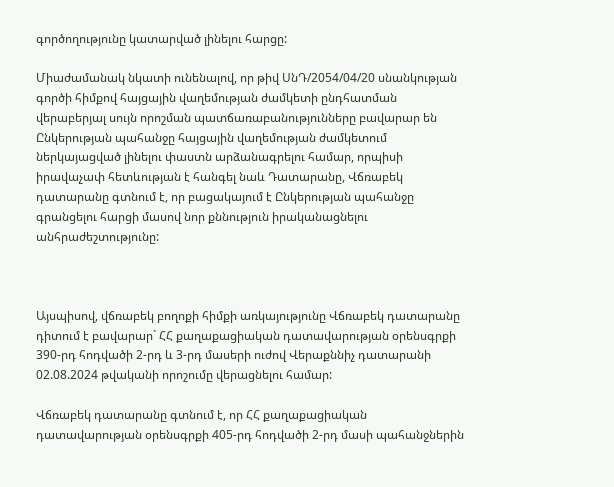գործողությունը կատարված լինելու հարցը:

Միաժամանակ նկատի ունենալով, որ թիվ ՍնԴ/2054/04/20 սնանկության գործի հիմքով հայցային վաղեմության ժամկետի ընդհատման վերաբերյալ սույն որոշման պատճառաբանությունները բավարար են Ընկերության պահանջը հայցային վաղեմության ժամկետում ներկայացված լինելու փաստն արձանագրելու համար, որպիսի իրավաչափ հետևության է հանգել նաև Դատարանը, Վճռաբեկ դատարանը գտնում է, որ բացակայում է Ընկերության պահանջը գրանցելու հարցի մասով նոր քննություն իրականացնելու անհրաժեշտությունը:



Այսպիսով, վճռաբեկ բողոքի հիմքի առկայությունը Վճռաբեկ դատարանը դիտում է բավարար` ՀՀ քաղաքացիական դատավարության օրենսգրքի 390-րդ հոդվածի 2-րդ և 3-րդ մասերի ուժով Վերաքննիչ դատարանի 02.08.2024 թվականի որոշումը վերացնելու համար:

Վճռաբեկ դատարանը գտնում է, որ ՀՀ քաղաքացիական դատավարության օրենսգրքի 405-րդ հոդվածի 2-րդ մասի պահանջներին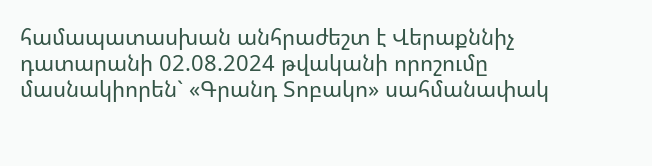համապատասխան անհրաժեշտ է Վերաքննիչ դատարանի 02.08.2024 թվականի որոշումը մասնակիորեն` «Գրանդ Տոբակո» սահմանափակ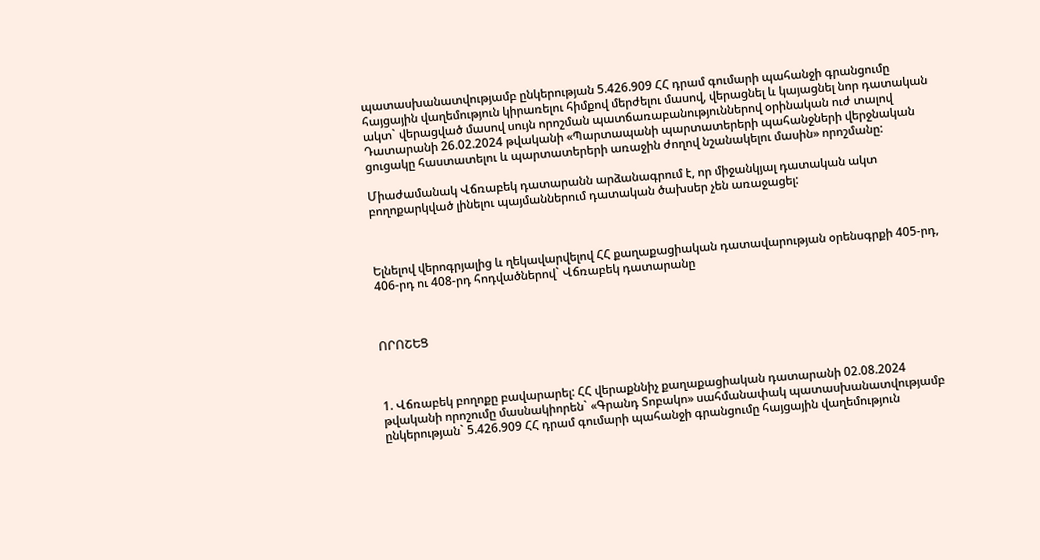պատասխանատվությամբ ընկերության 5.426.909 ՀՀ դրամ գումարի պահանջի գրանցումը հայցային վաղեմություն կիրառելու հիմքով մերժելու մասով, վերացնել և կայացնել նոր դատական ակտ` վերացված մասով սույն որոշման պատճառաբանություններով օրինական ուժ տալով Դատարանի 26.02.2024 թվականի «Պարտապանի պարտատերերի պահանջների վերջնական ցուցակը հաստատելու և պարտատերերի առաջին ժողով նշանակելու մասին» որոշմանը:

Միաժամանակ Վճռաբեկ դատարանն արձանագրում է, որ միջանկյալ դատական ակտ բողոքարկված լինելու պայմաններում դատական ծախսեր չեն առաջացել:



Ելնելով վերոգրյալից և ղեկավարվելով ՀՀ քաղաքացիական դատավարության օրենսգրքի 405-րդ, 406-րդ ու 408-րդ հոդվածներով` Վճռաբեկ դատարանը



ՈՐՈՇԵՑ



1. Վճռաբեկ բողոքը բավարարել: ՀՀ վերաքննիչ քաղաքացիական դատարանի 02.08.2024 թվականի որոշումը մասնակիորեն` «Գրանդ Տոբակո» սահմանափակ պատասխանատվությամբ ընկերության` 5.426.909 ՀՀ դրամ գումարի պահանջի գրանցումը հայցային վաղեմություն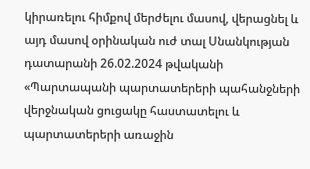կիրառելու հիմքով մերժելու մասով, վերացնել և այդ մասով օրինական ուժ տալ Սնանկության դատարանի 26.02.2024 թվականի «Պարտապանի պարտատերերի պահանջների վերջնական ցուցակը հաստատելու և պարտատերերի առաջին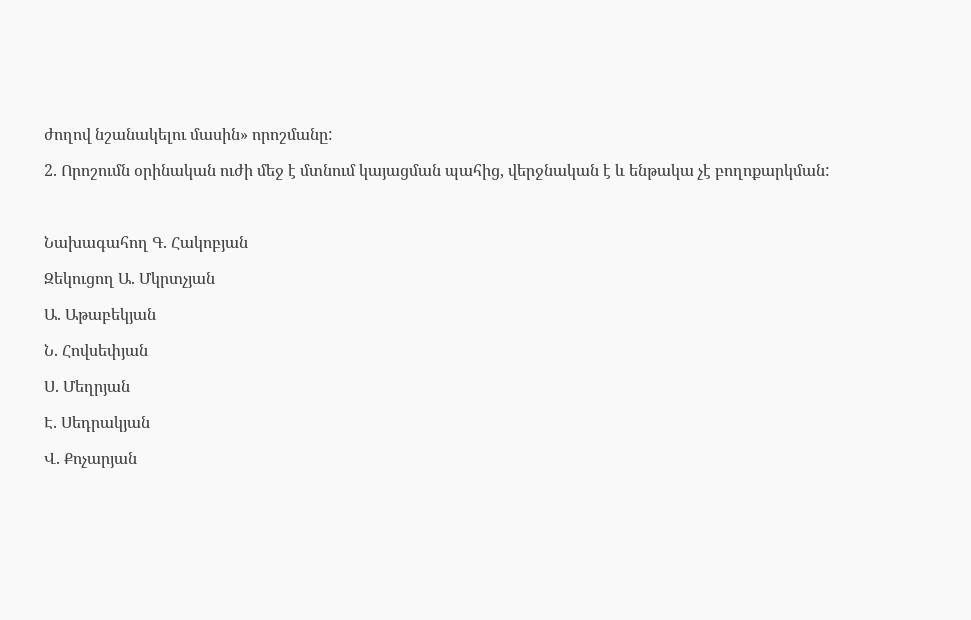ժողով նշանակելու մասին» որոշմանը:

2. Որոշումն օրինական ուժի մեջ է մտնում կայացման պահից, վերջնական է և ենթակա չէ բողոքարկման:



Նախագահող Գ. Հակոբյան

Զեկուցող Ա. Մկրտչյան

Ա. Աթաբեկյան

Ն. Հովսեփյան

Ս. Մեղրյան

Է. Սեդրակյան

Վ. Քոչարյան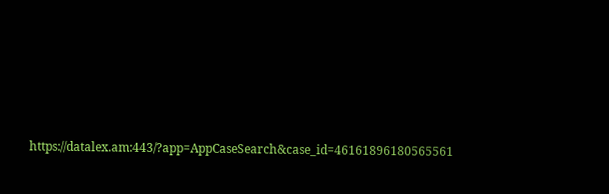https://datalex.am:443/?app=AppCaseSearch&case_id=46161896180565561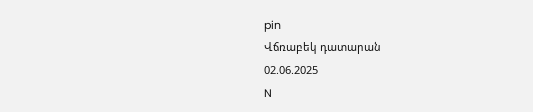pin
Վճռաբեկ դատարան
02.06.2025
N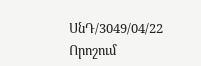ՍնԴ/3049/04/22
Որոշում